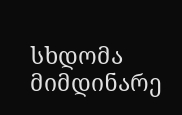სხდომა მიმდინარე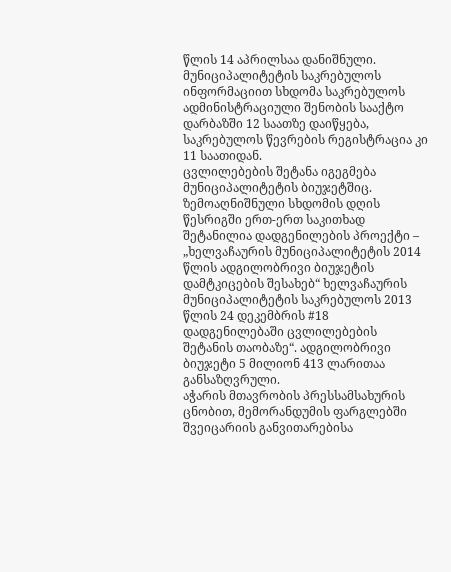წლის 14 აპრილსაა დანიშნული. მუნიციპალიტეტის საკრებულოს ინფორმაციით სხდომა საკრებულოს ადმინისტრაციული შენობის სააქტო დარბაზში 12 საათზე დაიწყება, საკრებულოს წევრების რეგისტრაცია კი 11 საათიდან.
ცვლილებების შეტანა იგეგმება მუნიციპალიტეტის ბიუჯეტშიც. ზემოაღნიშნული სხდომის დღის წესრიგში ერთ-ერთ საკითხად შეტანილია დადგენილების პროექტი – „ხელვაჩაურის მუნიციპალიტეტის 2014 წლის ადგილობრივი ბიუჯეტის დამტკიცების შესახებ“ ხელვაჩაურის მუნიციპალიტეტის საკრებულოს 2013 წლის 24 დეკემბრის #18 დადგენილებაში ცვლილებების შეტანის თაობაზე“. ადგილობრივი ბიუჯეტი 5 მილიონ 413 ლარითაა განსაზღვრული.
აჭარის მთავრობის პრესსამსახურის ცნობით, მემორანდუმის ფარგლებში შვეიცარიის განვითარებისა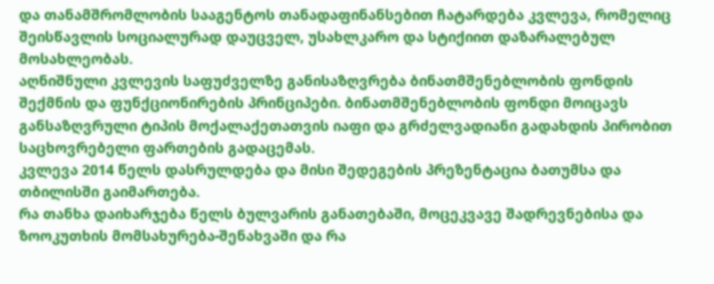და თანამშრომლობის სააგენტოს თანადაფინანსებით ჩატარდება კვლევა, რომელიც შეისწავლის სოციალურად დაუცველ, უსახლკარო და სტიქიით დაზარალებულ მოსახლეობას.
აღნიშნული კვლევის საფუძველზე განისაზღვრება ბინათმშენებლობის ფონდის შექმნის და ფუნქციონირების პრინციპები. ბინათმშენებლობის ფონდი მოიცავს განსაზღვრული ტიპის მოქალაქეთათვის იაფი და გრძელვადიანი გადახდის პირობით საცხოვრებელი ფართების გადაცემას.
კვლევა 2014 წელს დასრულდება და მისი შედეგების პრეზენტაცია ბათუმსა და თბილისში გაიმართება.
რა თანხა დაიხარჯება წელს ბულვარის განათებაში, მოცეკვავე შადრევნებისა და ზოოკუთხის მომსახურება-შენახვაში და რა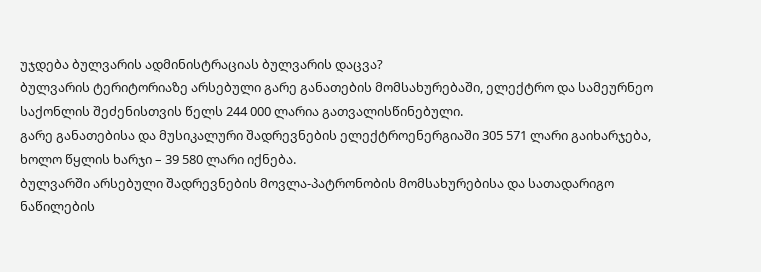უჯდება ბულვარის ადმინისტრაციას ბულვარის დაცვა?
ბულვარის ტერიტორიაზე არსებული გარე განათების მომსახურებაში, ელექტრო და სამეურნეო საქონლის შეძენისთვის წელს 244 000 ლარია გათვალისწინებული.
გარე განათებისა და მუსიკალური შადრევნების ელექტროენერგიაში 305 571 ლარი გაიხარჯება, ხოლო წყლის ხარჯი – 39 580 ლარი იქნება.
ბულვარში არსებული შადრევნების მოვლა-პატრონობის მომსახურებისა და სათადარიგო ნაწილების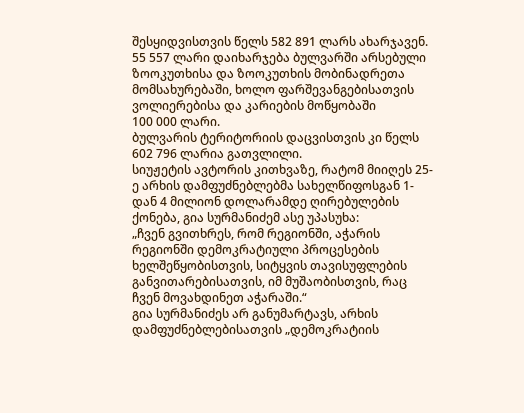შესყიდვისთვის წელს 582 891 ლარს ახარჯავენ.
55 557 ლარი დაიხარჯება ბულვარში არსებული ზოოკუთხისა და ზოოკუთხის მობინადრეთა მომსახურებაში, ხოლო ფარშევანგებისათვის ვოლიერებისა და კარიების მოწყობაში
100 000 ლარი.
ბულვარის ტერიტორიის დაცვისთვის კი წელს 602 796 ლარია გათვლილი.
სიუჟეტის ავტორის კითხვაზე, რატომ მიიღეს 25-ე არხის დამფუძნებლებმა სახელწიფოსგან 1-დან 4 მილიონ დოლარამდე ღირებულების ქონება, გია სურმანიძემ ასე უპასუხა:
„ჩვენ გვითხრეს, რომ რეგიონში, აჭარის რეგიონში დემოკრატიული პროცესების ხელშეწყობისთვის, სიტყვის თავისუფლების განვითარებისათვის, იმ მუშაობისთვის, რაც ჩვენ მოვახდინეთ აჭარაში.“
გია სურმანიძეს არ განუმარტავს, არხის დამფუძნებლებისათვის „დემოკრატიის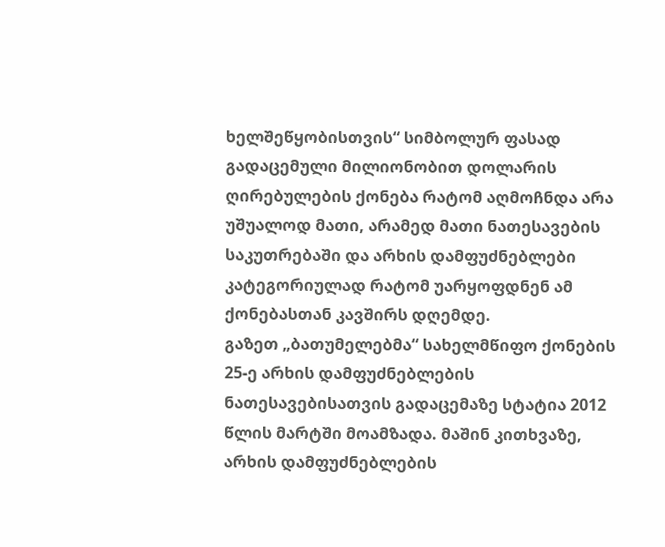ხელშეწყობისთვის“ სიმბოლურ ფასად გადაცემული მილიონობით დოლარის ღირებულების ქონება რატომ აღმოჩნდა არა უშუალოდ მათი, არამედ მათი ნათესავების საკუთრებაში და არხის დამფუძნებლები კატეგორიულად რატომ უარყოფდნენ ამ ქონებასთან კავშირს დღემდე.
გაზეთ „ბათუმელებმა“ სახელმწიფო ქონების 25-ე არხის დამფუძნებლების ნათესავებისათვის გადაცემაზე სტატია 2012 წლის მარტში მოამზადა. მაშინ კითხვაზე, არხის დამფუძნებლების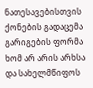ნათესავებისთვის ქონების გადაცემა გარიგების ფორმა ხომ არ არის არხსა და სახელმწიფოს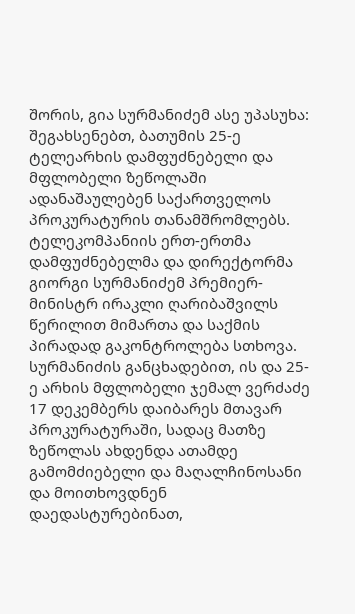შორის, გია სურმანიძემ ასე უპასუხა:
შეგახსენებთ, ბათუმის 25-ე ტელეარხის დამფუძნებელი და მფლობელი ზეწოლაში ადანაშაულებენ საქართველოს პროკურატურის თანამშრომლებს. ტელეკომპანიის ერთ-ერთმა დამფუძნებელმა და დირექტორმა გიორგი სურმანიძემ პრემიერ-მინისტრ ირაკლი ღარიბაშვილს წერილით მიმართა და საქმის პირადად გაკონტროლება სთხოვა. სურმანიძის განცხადებით, ის და 25-ე არხის მფლობელი ჯემალ ვერძაძე 17 დეკემბერს დაიბარეს მთავარ პროკურატურაში, სადაც მათზე ზეწოლას ახდენდა ათამდე გამომძიებელი და მაღალჩინოსანი და მოითხოვდნენ დაედასტურებინათ,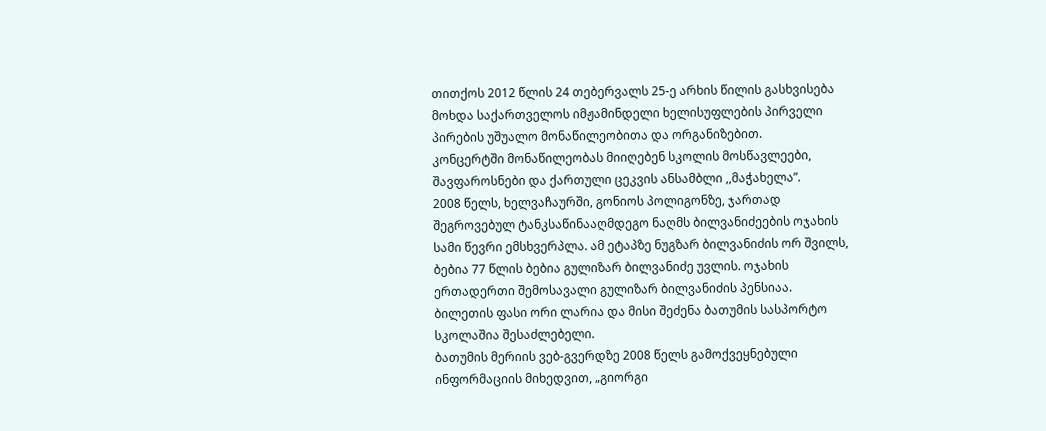თითქოს 2012 წლის 24 თებერვალს 25-ე არხის წილის გასხვისება მოხდა საქართველოს იმჟამინდელი ხელისუფლების პირველი პირების უშუალო მონაწილეობითა და ორგანიზებით.
კონცერტში მონაწილეობას მიიღებენ სკოლის მოსწავლეები, შავფაროსნები და ქართული ცეკვის ანსამბლი ,,მაჭახელა”.
2008 წელს, ხელვაჩაურში, გონიოს პოლიგონზე, ჯართად შეგროვებულ ტანკსაწინააღმდეგო ნაღმს ბილვანიძეების ოჯახის სამი წევრი ემსხვერპლა. ამ ეტაპზე ნუგზარ ბილვანიძის ორ შვილს, ბებია 77 წლის ბებია გულიზარ ბილვანიძე უვლის. ოჯახის ერთადერთი შემოსავალი გულიზარ ბილვანიძის პენსიაა.
ბილეთის ფასი ორი ლარია და მისი შეძენა ბათუმის სასპორტო სკოლაშია შესაძლებელი.
ბათუმის მერიის ვებ-გვერდზე 2008 წელს გამოქვეყნებული ინფორმაციის მიხედვით, „გიორგი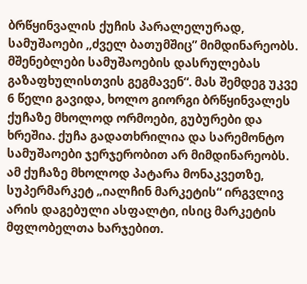ბრწყინვალის ქუჩის პარალელურად, სამუშაოები ,,ძველ ბათუმშიც” მიმდინარეობს. მშენებლები სამუშაოების დასრულებას გაზაფხულისთვის გეგმავენ“. მას შემდეგ უკვე 6 წელი გავიდა, ხოლო გიორგი ბრწყინვალეს ქუჩაზე მხოლოდ ორმოები, გუბურები და ხრეშია. ქუჩა გადათხრილია და სარემონტო სამუშაოები ჯერჯერობით არ მიმდინარეობს. ამ ქუჩაზე მხოლოდ პატარა მონაკვეთზე, სუპერმარკეტ „იალჩინ მარკეტის“ ირგვლივ არის დაგებული ასფალტი, ისიც მარკეტის მფლობელთა ხარჯებით.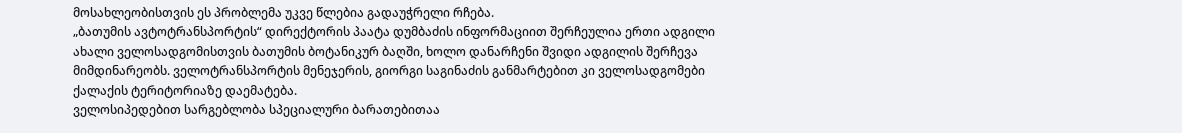მოსახლეობისთვის ეს პრობლემა უკვე წლებია გადაუჭრელი რჩება.
„ბათუმის ავტოტრანსპორტის“ დირექტორის პაატა დუმბაძის ინფორმაციით შერჩეულია ერთი ადგილი ახალი ველოსადგომისთვის ბათუმის ბოტანიკურ ბაღში, ხოლო დანარჩენი შვიდი ადგილის შერჩევა მიმდინარეობს. ველოტრანსპორტის მენეჯერის, გიორგი საგინაძის განმარტებით კი ველოსადგომები ქალაქის ტერიტორიაზე დაემატება.
ველოსიპედებით სარგებლობა სპეციალური ბარათებითაა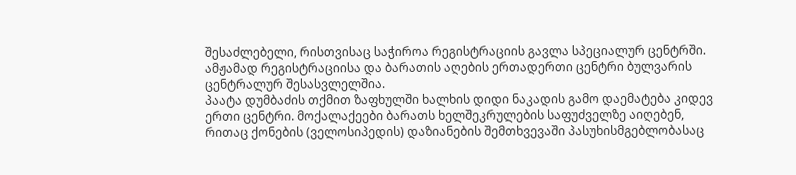შესაძლებელი, რისთვისაც საჭიროა რეგისტრაციის გავლა სპეციალურ ცენტრში. ამჟამად რეგისტრაციისა და ბარათის აღების ერთადერთი ცენტრი ბულვარის ცენტრალურ შესასვლელშია.
პაატა დუმბაძის თქმით ზაფხულში ხალხის დიდი ნაკადის გამო დაემატება კიდევ ერთი ცენტრი. მოქალაქეები ბარათს ხელშეკრულების საფუძველზე აიღებენ, რითაც ქონების (ველოსიპედის) დაზიანების შემთხვევაში პასუხისმგებლობასაც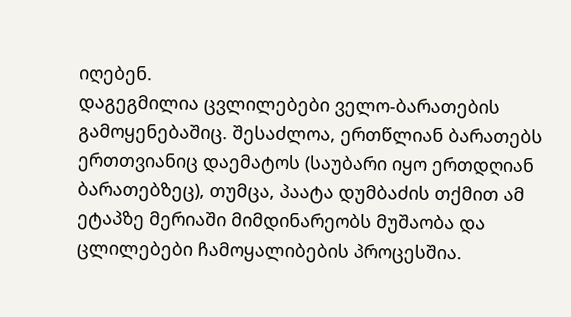იღებენ.
დაგეგმილია ცვლილებები ველო-ბარათების გამოყენებაშიც. შესაძლოა, ერთწლიან ბარათებს ერთთვიანიც დაემატოს (საუბარი იყო ერთდღიან ბარათებზეც), თუმცა, პაატა დუმბაძის თქმით ამ ეტაპზე მერიაში მიმდინარეობს მუშაობა და ცლილებები ჩამოყალიბების პროცესშია.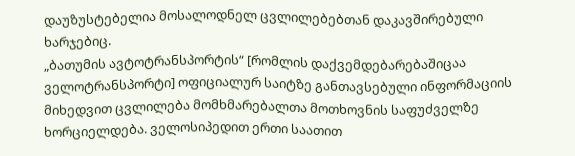დაუზუსტებელია მოსალოდნელ ცვლილებებთან დაკავშირებული ხარჯებიც.
„ბათუმის ავტოტრანსპორტის“ [რომლის დაქვემდებარებაშიცაა ველოტრანსპორტი] ოფიციალურ საიტზე განთავსებული ინფორმაციის მიხედვით ცვლილება მომხმარებალთა მოთხოვნის საფუძველზე ხორციელდება. ველოსიპედით ერთი საათით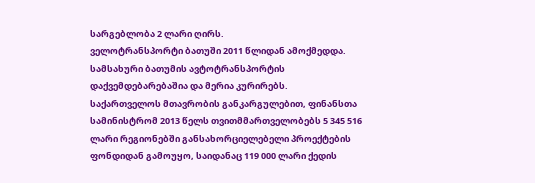სარგებლობა 2 ლარი ღირს.
ველოტრანსპორტი ბათუში 2011 წლიდან ამოქმედდა. სამსახური ბათუმის ავტოტრანსპორტის დაქვემდებარებაშია და მერია კურირებს.
საქართველოს მთავრობის განკარგულებით, ფინანსთა სამინისტრომ 2013 წელს თვითმმართველობებს 5 345 516 ლარი რეგიონებში განსახორციელებელი პროექტების ფონდიდან გამოუყო, საიდანაც 119 000 ლარი ქედის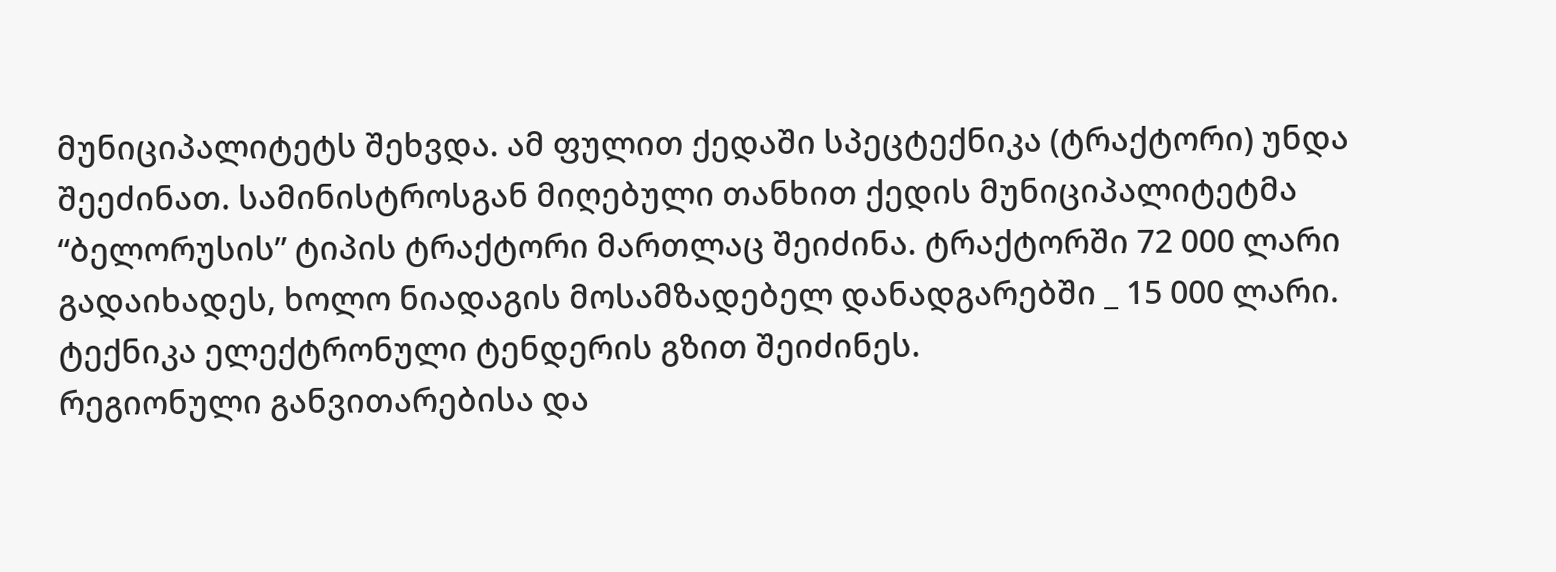მუნიციპალიტეტს შეხვდა. ამ ფულით ქედაში სპეცტექნიკა (ტრაქტორი) უნდა შეეძინათ. სამინისტროსგან მიღებული თანხით ქედის მუნიციპალიტეტმა “ბელორუსის” ტიპის ტრაქტორი მართლაც შეიძინა. ტრაქტორში 72 000 ლარი გადაიხადეს, ხოლო ნიადაგის მოსამზადებელ დანადგარებში _ 15 000 ლარი. ტექნიკა ელექტრონული ტენდერის გზით შეიძინეს.
რეგიონული განვითარებისა და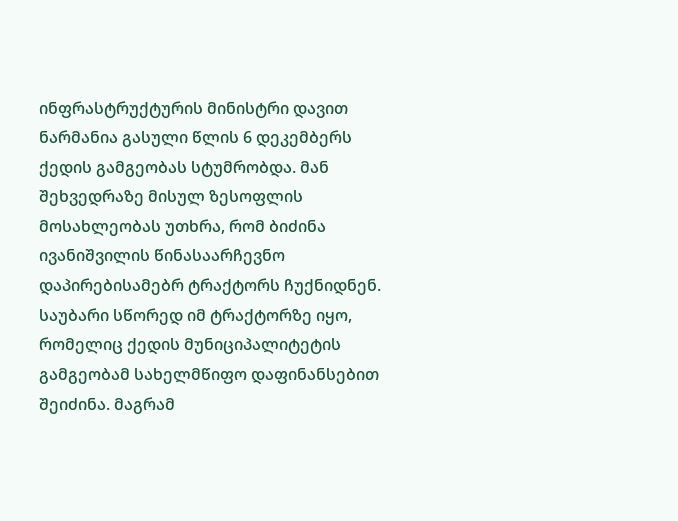ინფრასტრუქტურის მინისტრი დავით ნარმანია გასული წლის 6 დეკემბერს ქედის გამგეობას სტუმრობდა. მან შეხვედრაზე მისულ ზესოფლის მოსახლეობას უთხრა, რომ ბიძინა ივანიშვილის წინასაარჩევნო დაპირებისამებრ ტრაქტორს ჩუქნიდნენ. საუბარი სწორედ იმ ტრაქტორზე იყო, რომელიც ქედის მუნიციპალიტეტის გამგეობამ სახელმწიფო დაფინანსებით შეიძინა. მაგრამ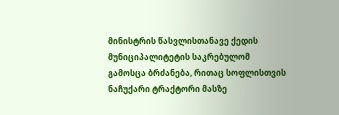მინისტრის წასვლისთანავე ქედის მუნიციპალიტეტის საკრებულომ გამოსცა ბრძანება, რითაც სოფლისთვის ნაჩუქარი ტრაქტორი მასზე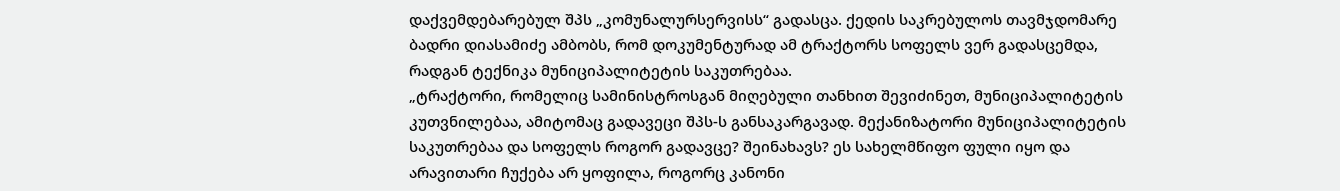დაქვემდებარებულ შპს „კომუნალურსერვისს“ გადასცა. ქედის საკრებულოს თავმჯდომარე ბადრი დიასამიძე ამბობს, რომ დოკუმენტურად ამ ტრაქტორს სოფელს ვერ გადასცემდა, რადგან ტექნიკა მუნიციპალიტეტის საკუთრებაა.
„ტრაქტორი, რომელიც სამინისტროსგან მიღებული თანხით შევიძინეთ, მუნიციპალიტეტის კუთვნილებაა, ამიტომაც გადავეცი შპს-ს განსაკარგავად. მექანიზატორი მუნიციპალიტეტის საკუთრებაა და სოფელს როგორ გადავცე? შეინახავს? ეს სახელმწიფო ფული იყო და არავითარი ჩუქება არ ყოფილა, როგორც კანონი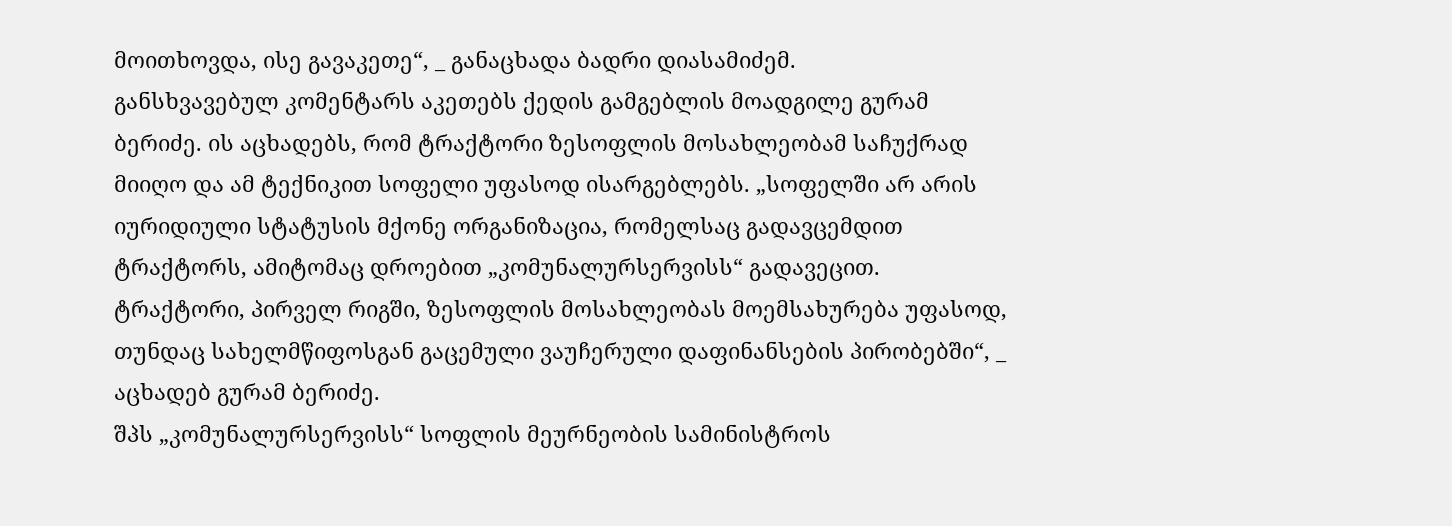მოითხოვდა, ისე გავაკეთე“, _ განაცხადა ბადრი დიასამიძემ.
განსხვავებულ კომენტარს აკეთებს ქედის გამგებლის მოადგილე გურამ ბერიძე. ის აცხადებს, რომ ტრაქტორი ზესოფლის მოსახლეობამ საჩუქრად მიიღო და ამ ტექნიკით სოფელი უფასოდ ისარგებლებს. „სოფელში არ არის იურიდიული სტატუსის მქონე ორგანიზაცია, რომელსაც გადავცემდით ტრაქტორს, ამიტომაც დროებით „კომუნალურსერვისს“ გადავეცით. ტრაქტორი, პირველ რიგში, ზესოფლის მოსახლეობას მოემსახურება უფასოდ, თუნდაც სახელმწიფოსგან გაცემული ვაუჩერული დაფინანსების პირობებში“, _ აცხადებ გურამ ბერიძე.
შპს „კომუნალურსერვისს“ სოფლის მეურნეობის სამინისტროს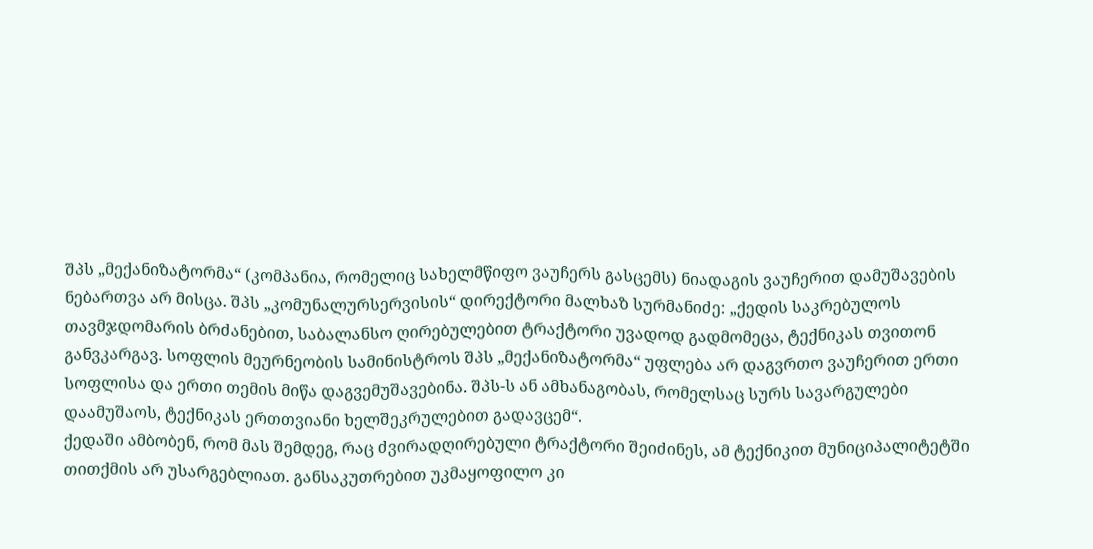შპს „მექანიზატორმა“ (კომპანია, რომელიც სახელმწიფო ვაუჩერს გასცემს) ნიადაგის ვაუჩერით დამუშავების ნებართვა არ მისცა. შპს „კომუნალურსერვისის“ დირექტორი მალხაზ სურმანიძე: „ქედის საკრებულოს თავმჯდომარის ბრძანებით, საბალანსო ღირებულებით ტრაქტორი უვადოდ გადმომეცა, ტექნიკას თვითონ განვკარგავ. სოფლის მეურნეობის სამინისტროს შპს „მექანიზატორმა“ უფლება არ დაგვრთო ვაუჩერით ერთი სოფლისა და ერთი თემის მიწა დაგვემუშავებინა. შპს-ს ან ამხანაგობას, რომელსაც სურს სავარგულები დაამუშაოს, ტექნიკას ერთთვიანი ხელშეკრულებით გადავცემ“.
ქედაში ამბობენ, რომ მას შემდეგ, რაც ძვირადღირებული ტრაქტორი შეიძინეს, ამ ტექნიკით მუნიციპალიტეტში თითქმის არ უსარგებლიათ. განსაკუთრებით უკმაყოფილო კი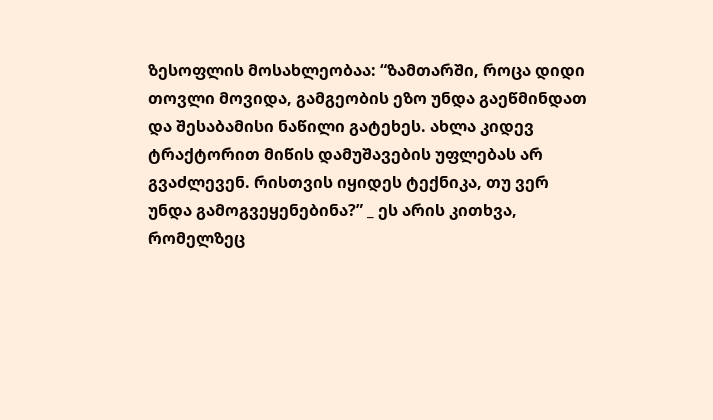ზესოფლის მოსახლეობაა: “ზამთარში, როცა დიდი თოვლი მოვიდა, გამგეობის ეზო უნდა გაეწმინდათ და შესაბამისი ნაწილი გატეხეს. ახლა კიდევ ტრაქტორით მიწის დამუშავების უფლებას არ გვაძლევენ. რისთვის იყიდეს ტექნიკა, თუ ვერ უნდა გამოგვეყენებინა?” _ ეს არის კითხვა, რომელზეც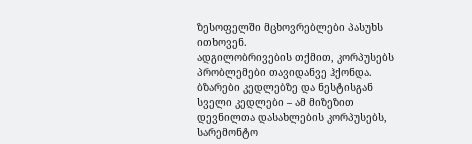ზესოფელში მცხოვრებლები პასუხს ითხოვენ.
ადგილობრივების თქმით, კორპუსებს პრობლემები თავიდანვე ჰქონდა. ბზარები კედლებზე და ნესტისგან სველი კედლები – ამ მიზეზით დევნილთა დასახლების კორპუსებს, სარემონტო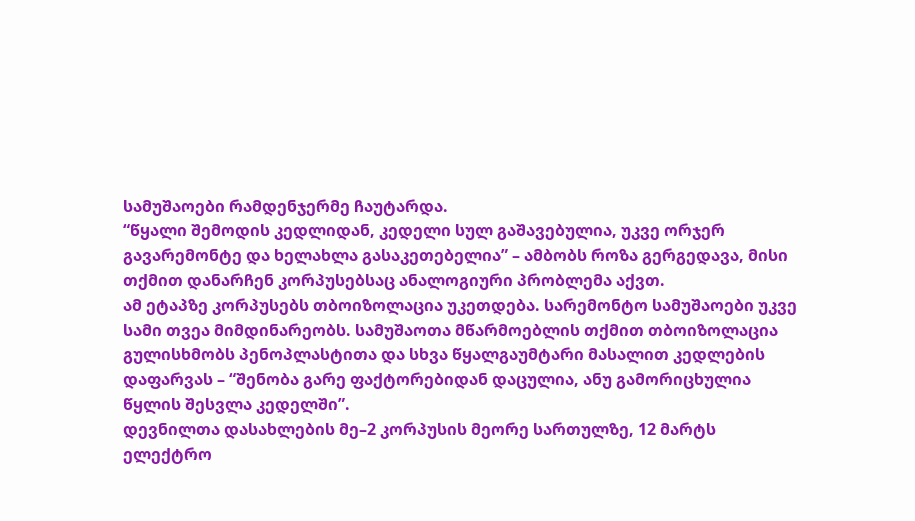სამუშაოები რამდენჯერმე ჩაუტარდა.
“წყალი შემოდის კედლიდან, კედელი სულ გაშავებულია, უკვე ორჯერ გავარემონტე და ხელახლა გასაკეთებელია” – ამბობს როზა გერგედავა, მისი თქმით დანარჩენ კორპუსებსაც ანალოგიური პრობლემა აქვთ.
ამ ეტაპზე კორპუსებს თბოიზოლაცია უკეთდება. სარემონტო სამუშაოები უკვე სამი თვეა მიმდინარეობს. სამუშაოთა მწარმოებლის თქმით თბოიზოლაცია გულისხმობს პენოპლასტითა და სხვა წყალგაუმტარი მასალით კედლების დაფარვას – “შენობა გარე ფაქტორებიდან დაცულია, ანუ გამორიცხულია წყლის შესვლა კედელში”.
დევნილთა დასახლების მე–2 კორპუსის მეორე სართულზე, 12 მარტს ელექტრო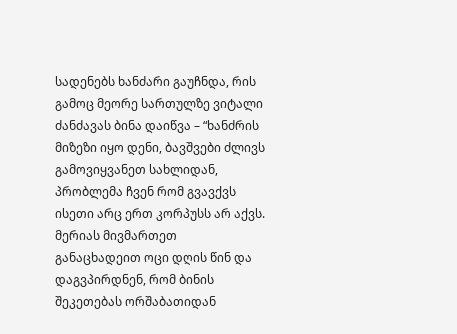სადენებს ხანძარი გაუჩნდა, რის გამოც მეორე სართულზე ვიტალი ძანძავას ბინა დაიწვა – “ხანძრის მიზეზი იყო დენი, ბავშვები ძლივს გამოვიყვანეთ სახლიდან, პრობლემა ჩვენ რომ გვავქვს ისეთი არც ერთ კორპუსს არ აქვს. მერიას მივმართეთ განაცხადეით ოცი დღის წინ და დაგვპირდნენ, რომ ბინის შეკეთებას ორშაბათიდან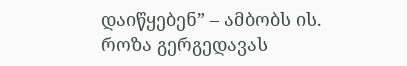დაიწყებენ” – ამბობს ის.
როზა გერგედავას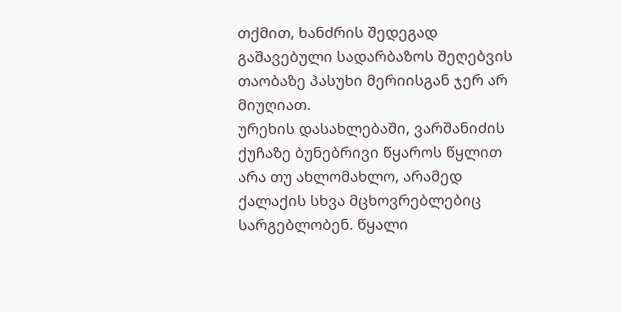თქმით, ხანძრის შედეგად გაშავებული სადარბაზოს შეღებვის თაობაზე პასუხი მერიისგან ჯერ არ მიუღიათ.
ურეხის დასახლებაში, ვარშანიძის ქუჩაზე ბუნებრივი წყაროს წყლით არა თუ ახლომახლო, არამედ ქალაქის სხვა მცხოვრებლებიც სარგებლობენ. წყალი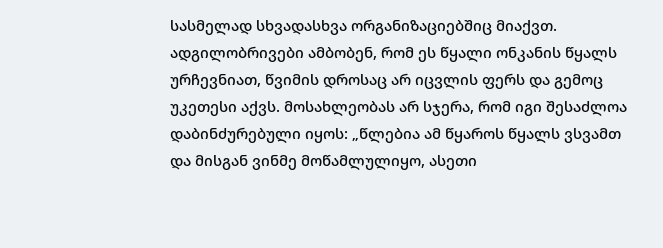სასმელად სხვადასხვა ორგანიზაციებშიც მიაქვთ. ადგილობრივები ამბობენ, რომ ეს წყალი ონკანის წყალს ურჩევნიათ, წვიმის დროსაც არ იცვლის ფერს და გემოც უკეთესი აქვს. მოსახლეობას არ სჯერა, რომ იგი შესაძლოა დაბინძურებული იყოს: „წლებია ამ წყაროს წყალს ვსვამთ და მისგან ვინმე მოწამლულიყო, ასეთი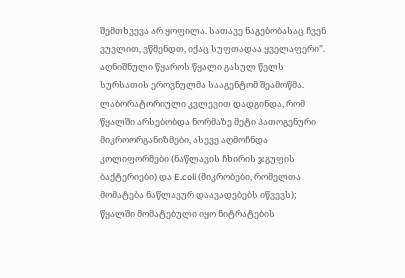შემთხვევა არ ყოფილა. სათავე ნაგებობასაც ჩვენ ვუვლით, ვწმენდთ, იქაც სუფთადაა ყველაფერი”.
აღნიშნული წყაროს წყალი გასულ წელს სურსათის ეროვნულმა სააგენტომ შეამოწმა. ლაბორატორიული კვლევით დადგინდა, რომ წყალში არსებობდა ნორმაზე მეტი პათოგენური მიკროორგანიზმები, ასევე აღმოჩნდა კოლიფორმები (ნაწლავის ჩხირის ჯგუფის ბაქტერიები) და E.coli (მიკრობები, რომელთა მომატება ნაწლავურ დაავადებებს იწვევს); წყალში მომატებული იყო ნიტრატების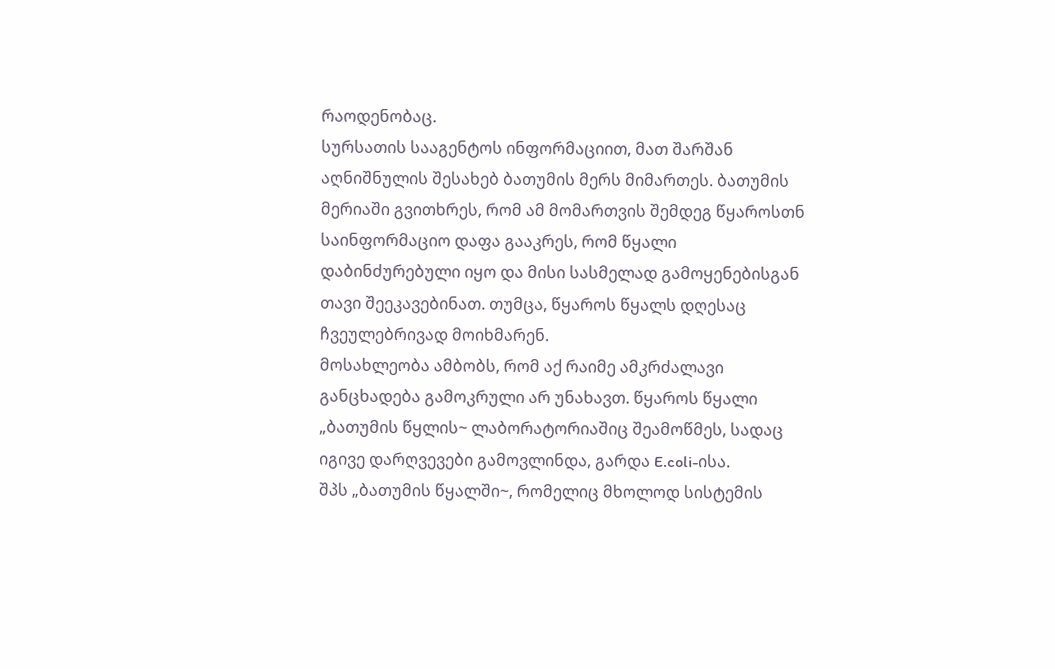რაოდენობაც.
სურსათის სააგენტოს ინფორმაციით, მათ შარშან აღნიშნულის შესახებ ბათუმის მერს მიმართეს. ბათუმის მერიაში გვითხრეს, რომ ამ მომართვის შემდეგ წყაროსთნ საინფორმაციო დაფა გააკრეს, რომ წყალი დაბინძურებული იყო და მისი სასმელად გამოყენებისგან თავი შეეკავებინათ. თუმცა, წყაროს წყალს დღესაც ჩვეულებრივად მოიხმარენ.
მოსახლეობა ამბობს, რომ აქ რაიმე ამკრძალავი განცხადება გამოკრული არ უნახავთ. წყაროს წყალი „ბათუმის წყლის~ ლაბორატორიაშიც შეამოწმეს, სადაც იგივე დარღვევები გამოვლინდა, გარდა E.coli-ისა.
შპს „ბათუმის წყალში~, რომელიც მხოლოდ სისტემის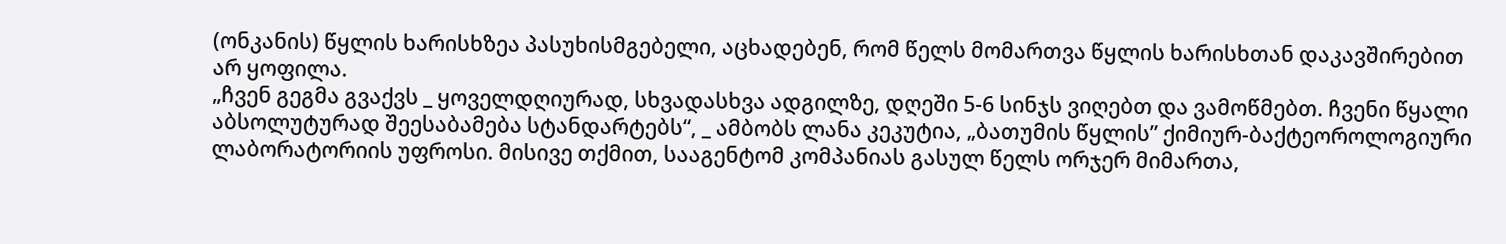(ონკანის) წყლის ხარისხზეა პასუხისმგებელი, აცხადებენ, რომ წელს მომართვა წყლის ხარისხთან დაკავშირებით არ ყოფილა.
„ჩვენ გეგმა გვაქვს _ ყოველდღიურად, სხვადასხვა ადგილზე, დღეში 5-6 სინჯს ვიღებთ და ვამოწმებთ. ჩვენი წყალი აბსოლუტურად შეესაბამება სტანდარტებს“, _ ამბობს ლანა კეკუტია, „ბათუმის წყლის” ქიმიურ-ბაქტეოროლოგიური ლაბორატორიის უფროსი. მისივე თქმით, სააგენტომ კომპანიას გასულ წელს ორჯერ მიმართა,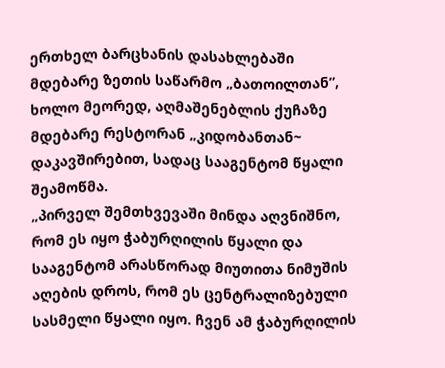ერთხელ ბარცხანის დასახლებაში მდებარე ზეთის საწარმო „ბათოილთან”, ხოლო მეორედ, აღმაშენებლის ქუჩაზე მდებარე რესტორან „კიდობანთან~ დაკავშირებით, სადაც სააგენტომ წყალი შეამოწმა.
„პირველ შემთხვევაში მინდა აღვნიშნო, რომ ეს იყო ჭაბურღილის წყალი და სააგენტომ არასწორად მიუთითა ნიმუშის აღების დროს, რომ ეს ცენტრალიზებული სასმელი წყალი იყო. ჩვენ ამ ჭაბურღილის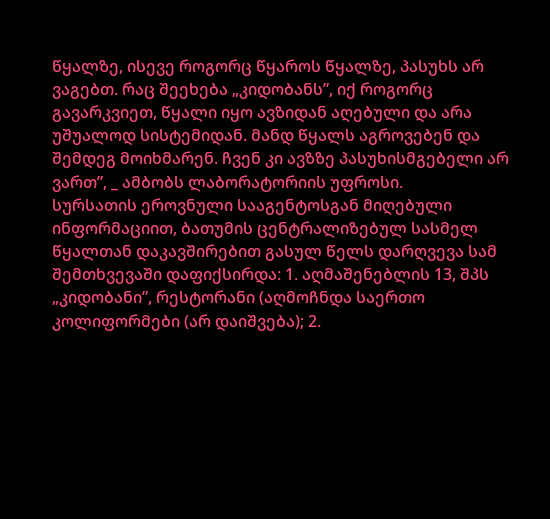წყალზე, ისევე როგორც წყაროს წყალზე, პასუხს არ ვაგებთ. რაც შეეხება „კიდობანს”, იქ როგორც გავარკვიეთ, წყალი იყო ავზიდან აღებული და არა უშუალოდ სისტემიდან. მანდ წყალს აგროვებენ და შემდეგ მოიხმარენ. ჩვენ კი ავზზე პასუხისმგებელი არ ვართ”, _ ამბობს ლაბორატორიის უფროსი.
სურსათის ეროვნული სააგენტოსგან მიღებული ინფორმაციით, ბათუმის ცენტრალიზებულ სასმელ წყალთან დაკავშირებით გასულ წელს დარღვევა სამ შემთხვევაში დაფიქსირდა: 1. აღმაშენებლის 13, შპს „კიდობანი”, რესტორანი (აღმოჩნდა საერთო კოლიფორმები (არ დაიშვება); 2.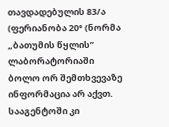თავდადებულის 83/ა (ფერიანობა 20° (ნორმა
„ბათუმის წყლის” ლაბორატორიაში ბოლო ორ შემთხვევაზე ინფორმაცია არ აქვთ. სააგენტოში კი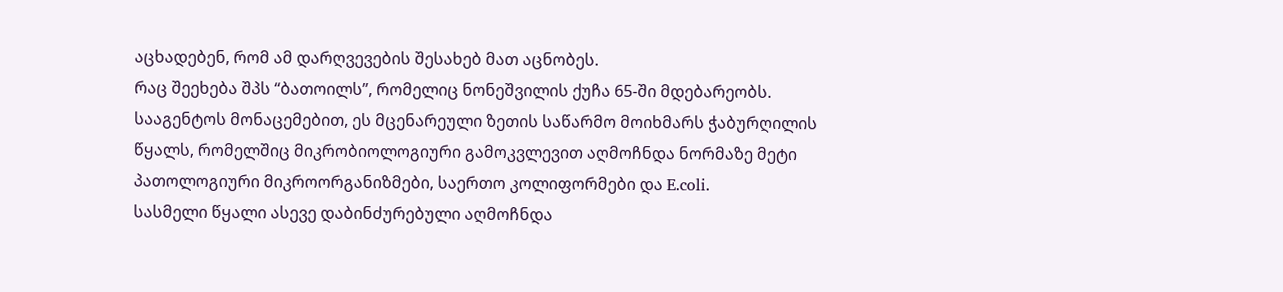აცხადებენ, რომ ამ დარღვევების შესახებ მათ აცნობეს.
რაც შეეხება შპს “ბათოილს”, რომელიც ნონეშვილის ქუჩა 65-ში მდებარეობს. სააგენტოს მონაცემებით, ეს მცენარეული ზეთის საწარმო მოიხმარს ჭაბურღილის წყალს, რომელშიც მიკრობიოლოგიური გამოკვლევით აღმოჩნდა ნორმაზე მეტი პათოლოგიური მიკროორგანიზმები, საერთო კოლიფორმები და E.coli.
სასმელი წყალი ასევე დაბინძურებული აღმოჩნდა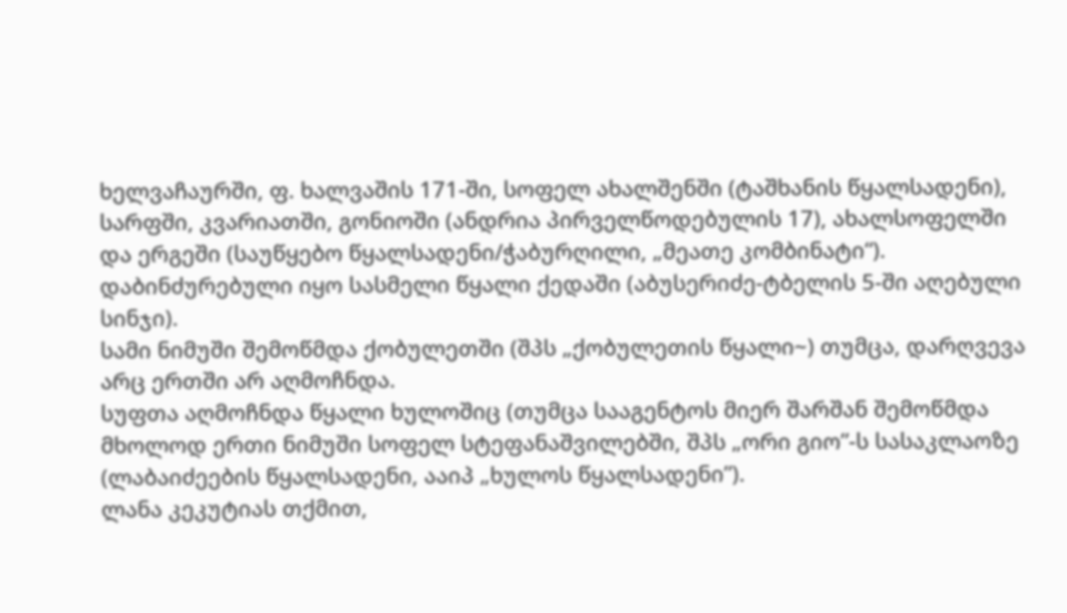ხელვაჩაურში, ფ. ხალვაშის 171-ში, სოფელ ახალშენში (ტაშხანის წყალსადენი), სარფში, კვარიათში, გონიოში (ანდრია პირველწოდებულის 17), ახალსოფელში და ერგეში (საუწყებო წყალსადენი/ჭაბურღილი, „მეათე კომბინატი“).
დაბინძურებული იყო სასმელი წყალი ქედაში (აბუსერიძე-ტბელის 5-ში აღებული სინჯი).
სამი ნიმუში შემოწმდა ქობულეთში (შპს „ქობულეთის წყალი~) თუმცა, დარღვევა არც ერთში არ აღმოჩნდა.
სუფთა აღმოჩნდა წყალი ხულოშიც (თუმცა სააგენტოს მიერ შარშან შემოწმდა მხოლოდ ერთი ნიმუში სოფელ სტეფანაშვილებში, შპს „ორი გიო”-ს სასაკლაოზე (ლაბაიძეების წყალსადენი, ააიპ „ხულოს წყალსადენი”).
ლანა კეკუტიას თქმით,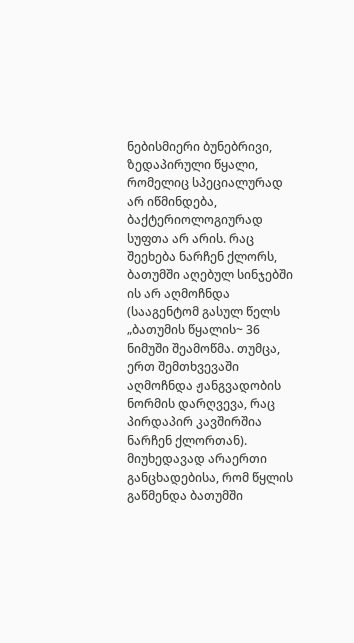ნებისმიერი ბუნებრივი, ზედაპირული წყალი, რომელიც სპეციალურად არ იწმინდება, ბაქტერიოლოგიურად სუფთა არ არის. რაც შეეხება ნარჩენ ქლორს, ბათუმში აღებულ სინჯებში ის არ აღმოჩნდა (სააგენტომ გასულ წელს „ბათუმის წყალის~ 36 ნიმუში შეამოწმა. თუმცა, ერთ შემთხვევაში აღმოჩნდა ჟანგვადობის ნორმის დარღვევა, რაც პირდაპირ კავშირშია ნარჩენ ქლორთან).
მიუხედავად არაერთი განცხადებისა, რომ წყლის გაწმენდა ბათუმში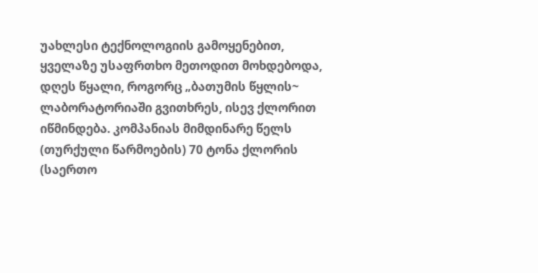უახლესი ტექნოლოგიის გამოყენებით, ყველაზე უსაფრთხო მეთოდით მოხდებოდა, დღეს წყალი, როგორც „ბათუმის წყლის~ ლაბორატორიაში გვითხრეს, ისევ ქლორით იწმინდება. კომპანიას მიმდინარე წელს (თურქული წარმოების) 70 ტონა ქლორის (საერთო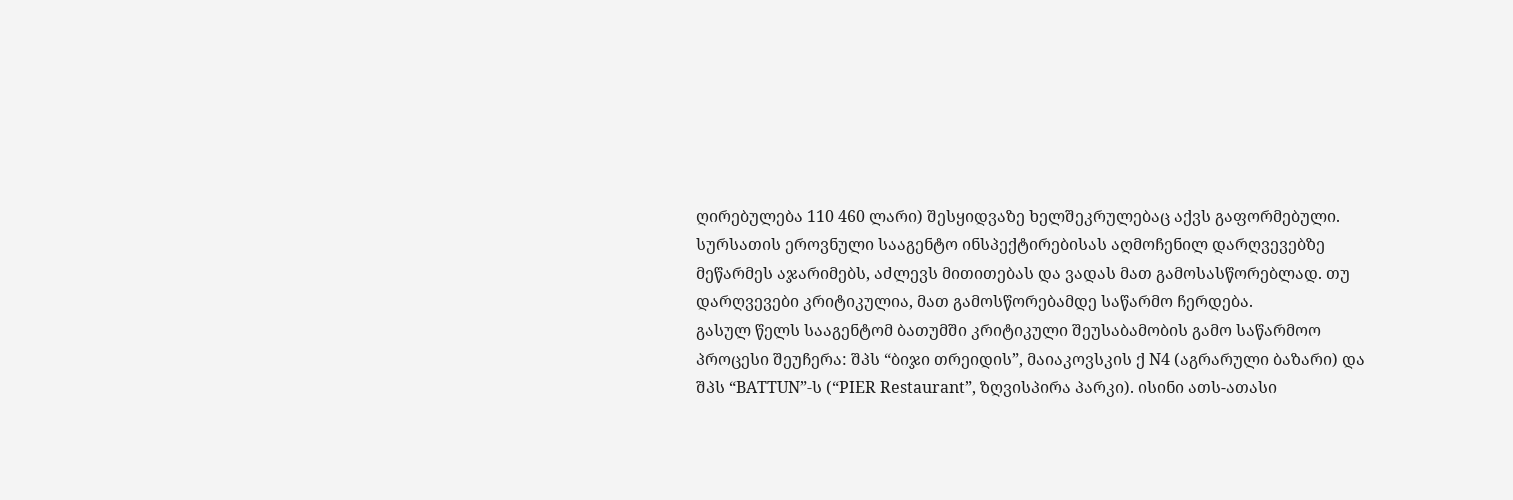ღირებულება 110 460 ლარი) შესყიდვაზე ხელშეკრულებაც აქვს გაფორმებული.
სურსათის ეროვნული სააგენტო ინსპექტირებისას აღმოჩენილ დარღვევებზე მეწარმეს აჯარიმებს, აძლევს მითითებას და ვადას მათ გამოსასწორებლად. თუ დარღვევები კრიტიკულია, მათ გამოსწორებამდე საწარმო ჩერდება.
გასულ წელს სააგენტომ ბათუმში კრიტიკული შეუსაბამობის გამო საწარმოო პროცესი შეუჩერა: შპს “ბიჯი თრეიდის”, მაიაკოვსკის ქ N4 (აგრარული ბაზარი) და შპს “BATTUN”-ს (“PIER Restaurant”, ზღვისპირა პარკი). ისინი ათს-ათასი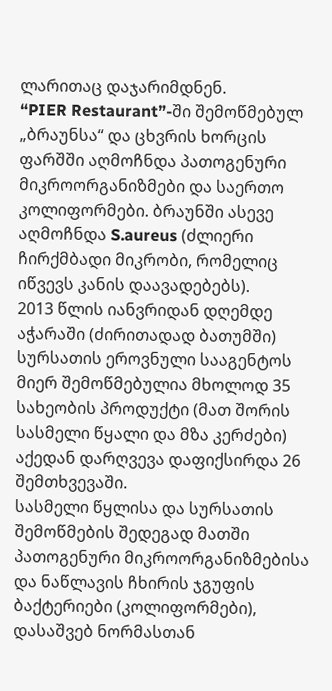ლარითაც დაჯარიმდნენ.
“PIER Restaurant”-ში შემოწმებულ „ბრაუნსა“ და ცხვრის ხორცის ფარშში აღმოჩნდა პათოგენური მიკროორგანიზმები და საერთო კოლიფორმები. ბრაუნში ასევე აღმოჩნდა S.aureus (ძლიერი ჩირქმბადი მიკრობი, რომელიც იწვევს კანის დაავადებებს).
2013 წლის იანვრიდან დღემდე აჭარაში (ძირითადად ბათუმში) სურსათის ეროვნული სააგენტოს მიერ შემოწმებულია მხოლოდ 35 სახეობის პროდუქტი (მათ შორის სასმელი წყალი და მზა კერძები) აქედან დარღვევა დაფიქსირდა 26 შემთხვევაში.
სასმელი წყლისა და სურსათის შემოწმების შედეგად მათში პათოგენური მიკროორგანიზმებისა და ნაწლავის ჩხირის ჯგუფის ბაქტერიები (კოლიფორმები), დასაშვებ ნორმასთან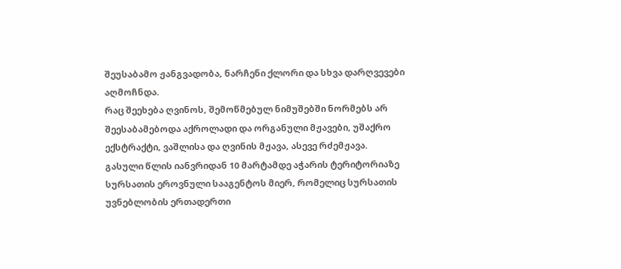შეუსაბამო ჟანგვადობა, ნარჩენი ქლორი და სხვა დარღვევები აღმოჩნდა.
რაც შეეხება ღვინოს, შემოწმებულ ნიმუშებში ნორმებს არ შეესაბამებოდა აქროლადი და ორგანული მჟავები, უშაქრო ექსტრაქტი, ვაშლისა და ღვინის მჟავა, ასევე რძემჟავა.
გასული წლის იანვრიდან 10 მარტამდე აჭარის ტერიტორიაზე სურსათის ეროვნული სააგენტოს მიერ, რომელიც სურსათის უვნებლობის ერთადერთი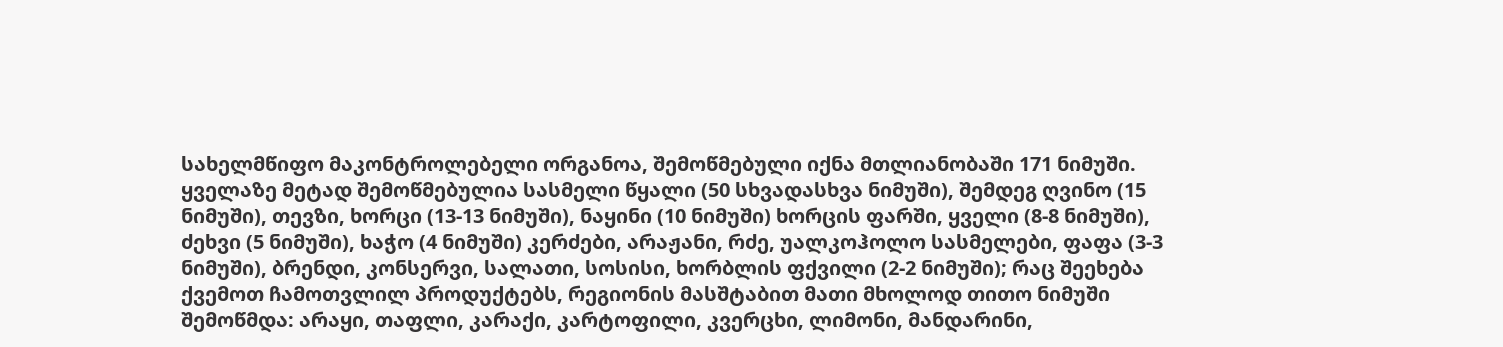სახელმწიფო მაკონტროლებელი ორგანოა, შემოწმებული იქნა მთლიანობაში 171 ნიმუში.
ყველაზე მეტად შემოწმებულია სასმელი წყალი (50 სხვადასხვა ნიმუში), შემდეგ ღვინო (15 ნიმუში), თევზი, ხორცი (13-13 ნიმუში), ნაყინი (10 ნიმუში) ხორცის ფარში, ყველი (8-8 ნიმუში), ძეხვი (5 ნიმუში), ხაჭო (4 ნიმუში) კერძები, არაჟანი, რძე, უალკოჰოლო სასმელები, ფაფა (3-3 ნიმუში), ბრენდი, კონსერვი, სალათი, სოსისი, ხორბლის ფქვილი (2-2 ნიმუში); რაც შეეხება ქვემოთ ჩამოთვლილ პროდუქტებს, რეგიონის მასშტაბით მათი მხოლოდ თითო ნიმუში შემოწმდა: არაყი, თაფლი, კარაქი, კარტოფილი, კვერცხი, ლიმონი, მანდარინი,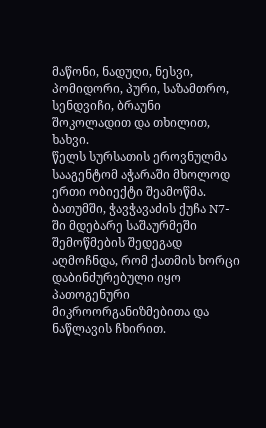მაწონი, ნადუღი, ნესვი, პომიდორი, პური, საზამთრო, სენდვიჩი, ბრაუნი შოკოლადით და თხილით, ხახვი.
წელს სურსათის ეროვნულმა სააგენტომ აჭარაში მხოლოდ ერთი ობიექტი შეამოწმა. ბათუმში, ჭავჭავაძის ქუჩა N7-ში მდებარე საშაურმეში შემოწმების შედეგად აღმოჩნდა, რომ ქათმის ხორცი დაბინძურებული იყო პათოგენური მიკროორგანიზმებითა და ნაწლავის ჩხირით.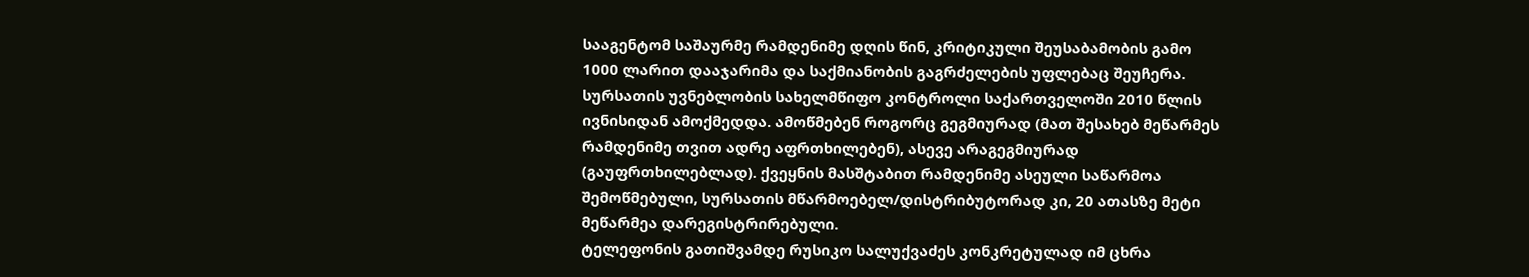სააგენტომ საშაურმე რამდენიმე დღის წინ, კრიტიკული შეუსაბამობის გამო 1000 ლარით დააჯარიმა და საქმიანობის გაგრძელების უფლებაც შეუჩერა.
სურსათის უვნებლობის სახელმწიფო კონტროლი საქართველოში 2010 წლის ივნისიდან ამოქმედდა. ამოწმებენ როგორც გეგმიურად (მათ შესახებ მეწარმეს რამდენიმე თვით ადრე აფრთხილებენ), ასევე არაგეგმიურად (გაუფრთხილებლად). ქვეყნის მასშტაბით რამდენიმე ასეული საწარმოა შემოწმებული, სურსათის მწარმოებელ/დისტრიბუტორად კი, 20 ათასზე მეტი მეწარმეა დარეგისტრირებული.
ტელეფონის გათიშვამდე რუსიკო სალუქვაძეს კონკრეტულად იმ ცხრა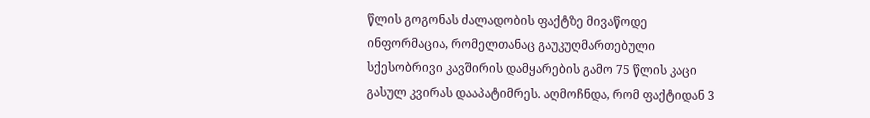წლის გოგონას ძალადობის ფაქტზე მივაწოდე ინფორმაცია, რომელთანაც გაუკუღმართებული სქესობრივი კავშირის დამყარების გამო 75 წლის კაცი გასულ კვირას დააპატიმრეს. აღმოჩნდა, რომ ფაქტიდან 3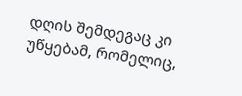დღის შემდეგაც კი უწყებამ, რომელიც,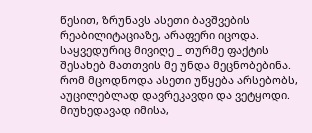წესით, ზრუნავს ასეთი ბავშვების რეაბილიტაციაზე, არაფერი იცოდა. საყვედურიც მივიღე _ თურმე ფაქტის შესახებ მათთვის მე უნდა მეცნობებინა.
რომ მცოდნოდა ასეთი უწყება არსებობს, აუცილებლად დავრეკავდი და ვეტყოდი. მიუხედავად იმისა,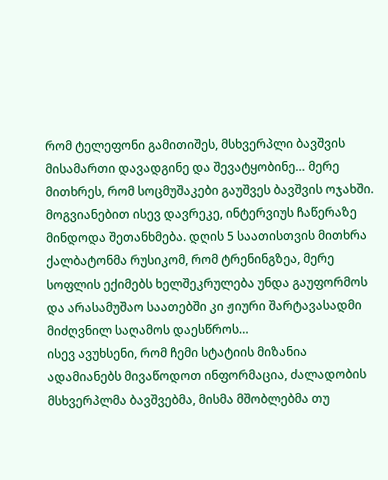რომ ტელეფონი გამითიშეს, მსხვერპლი ბავშვის მისამართი დავადგინე და შევატყობინე… მერე მითხრეს, რომ სოცმუშაკები გაუშვეს ბავშვის ოჯახში. მოგვიანებით ისევ დავრეკე, ინტერვიუს ჩაწერაზე მინდოდა შეთანხმება. დღის 5 საათისთვის მითხრა ქალბატონმა რუსიკომ, რომ ტრენინგზეა, მერე სოფლის ექიმებს ხელშეკრულება უნდა გაუფორმოს და არასამუშაო საათებში კი ჟიური შარტავასადმი მიძღვნილ საღამოს დაესწროს…
ისევ ავუხსენი, რომ ჩემი სტატიის მიზანია ადამიანებს მივაწოდოთ ინფორმაცია, ძალადობის მსხვერპლმა ბავშვებმა, მისმა მშობლებმა თუ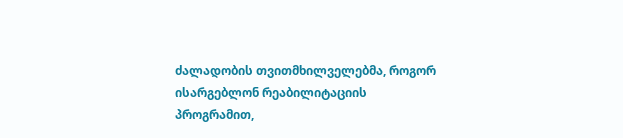ძალადობის თვითმხილველებმა, როგორ ისარგებლონ რეაბილიტაციის პროგრამით,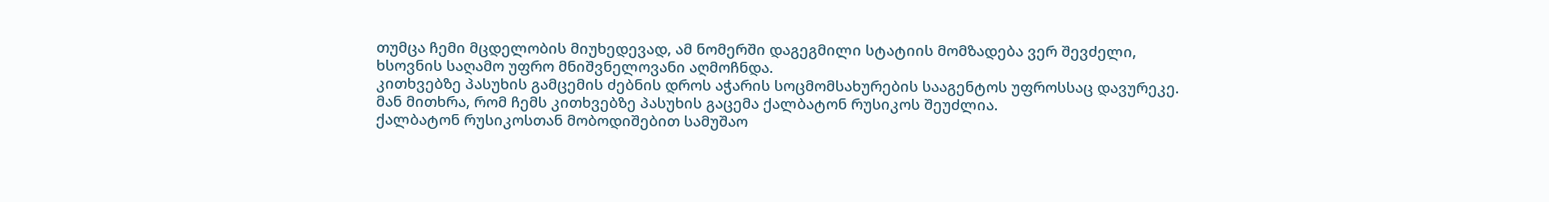თუმცა ჩემი მცდელობის მიუხედევად, ამ ნომერში დაგეგმილი სტატიის მომზადება ვერ შევძელი, ხსოვნის საღამო უფრო მნიშვნელოვანი აღმოჩნდა.
კითხვებზე პასუხის გამცემის ძებნის დროს აჭარის სოცმომსახურების სააგენტოს უფროსსაც დავურეკე. მან მითხრა, რომ ჩემს კითხვებზე პასუხის გაცემა ქალბატონ რუსიკოს შეუძლია.
ქალბატონ რუსიკოსთან მობოდიშებით სამუშაო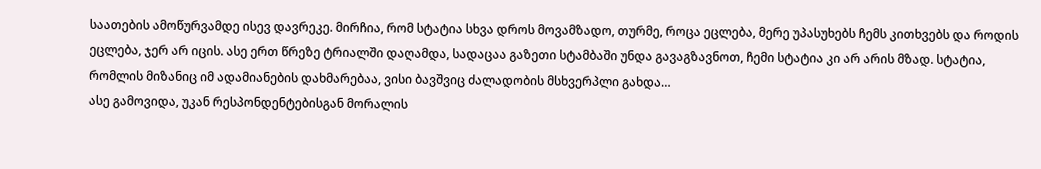საათების ამოწურვამდე ისევ დავრეკე. მირჩია, რომ სტატია სხვა დროს მოვამზადო, თურმე, როცა ეცლება, მერე უპასუხებს ჩემს კითხვებს და როდის ეცლება, ჯერ არ იცის. ასე ერთ წრეზე ტრიალში დაღამდა, სადაცაა გაზეთი სტამბაში უნდა გავაგზავნოთ, ჩემი სტატია კი არ არის მზად. სტატია, რომლის მიზანიც იმ ადამიანების დახმარებაა, ვისი ბავშვიც ძალადობის მსხვერპლი გახდა…
ასე გამოვიდა, უკან რესპონდენტებისგან მორალის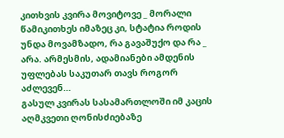კითხვის კვირა მოვიტოვე _ მორალი წამიკითხეს იმაზეც კი, სტატია როდის უნდა მოვამზადო, რა გავაშუქო და რა _ არა. არმესმის, ადამიანები ამდენის უფლებას საკუთარ თავს როგორ აძლევენ…
გასულ კვირას სასამართლოში იმ კაცის აღმკვეთი ღონისძიებაზე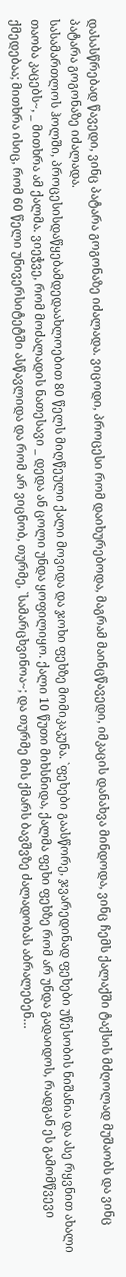დასასწრებად წავედი, ვინც პატარა გოგონაზე იძალადა. ვიცოდი, პროცესი რომ დაიხურებოდა, მაგრამ მაინცწავედი, იმკაცის დანახვა მინდოდა, ვინც ჩემს ქალაქში ტაქსის მძღოლად მუშაობს და ვინც პატარა გოგონაზე იძალადა.
სასამართლოს ჰოლში, პროცესისდაწყებამდედაახლოებით 80 წელს მიღწეული ქალი მოვიდა და ჯოხი ფეხზე მომიკაკუნა. `ფეხები გაასწორე, ჯვარედინად ფეხები უწესობის ნიშანია და ასე რყვნით ახალი თაობა კაცებს~, _ მითხრა ამ ქალმა. ვიეჭვე, რომ მოძალადის ნათესავი _ დედა ან ცოლი უნდა ყოფილიყო. ქალი 10 წუთი მიხსნიდა, ქალმა ფეხი ფეხზე რომ არ უნდა გადაიდოს, რადგან ეს გამომწვევი ქმედებაა; მითხრა ისიც, რომ 60 წელი უნივერსიტეტში ასწავლიდა და რომ არ ვიცნობ, თურმე, `სამარცხვინოა~; და თურმე მის ქმარს ბავშვზე ძალადობას აბრალებენ…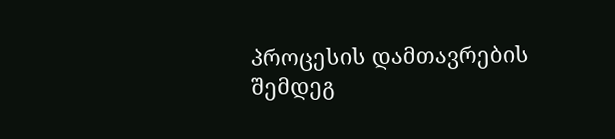პროცესის დამთავრების შემდეგ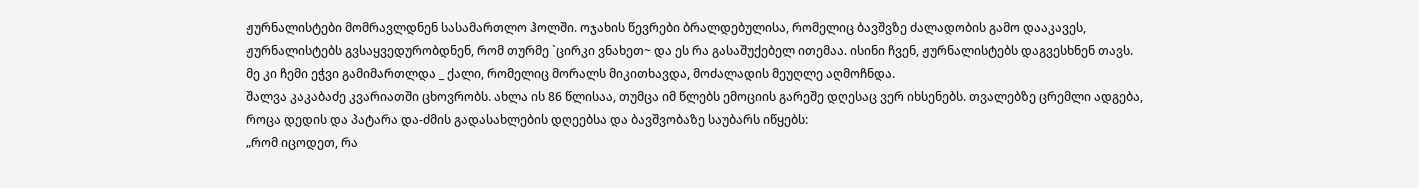ჟურნალისტები მომრავლდნენ სასამართლო ჰოლში. ოჯახის წევრები ბრალდებულისა, რომელიც ბავშვზე ძალადობის გამო დააკავეს, ჟურნალისტებს გვსაყვედურობდნენ, რომ თურმე `ცირკი ვნახეთ~ და ეს რა გასაშუქებელ ითემაა. ისინი ჩვენ, ჟურნალისტებს დაგვესხნენ თავს.
მე კი ჩემი ეჭვი გამიმართლდა _ ქალი, რომელიც მორალს მიკითხავდა, მოძალადის მეუღლე აღმოჩნდა.
შალვა კაკაბაძე კვარიათში ცხოვრობს. ახლა ის 86 წლისაა, თუმცა იმ წლებს ემოციის გარეშე დღესაც ვერ იხსენებს. თვალებზე ცრემლი ადგება, როცა დედის და პატარა და-ძმის გადასახლების დღეებსა და ბავშვობაზე საუბარს იწყებს:
„რომ იცოდეთ, რა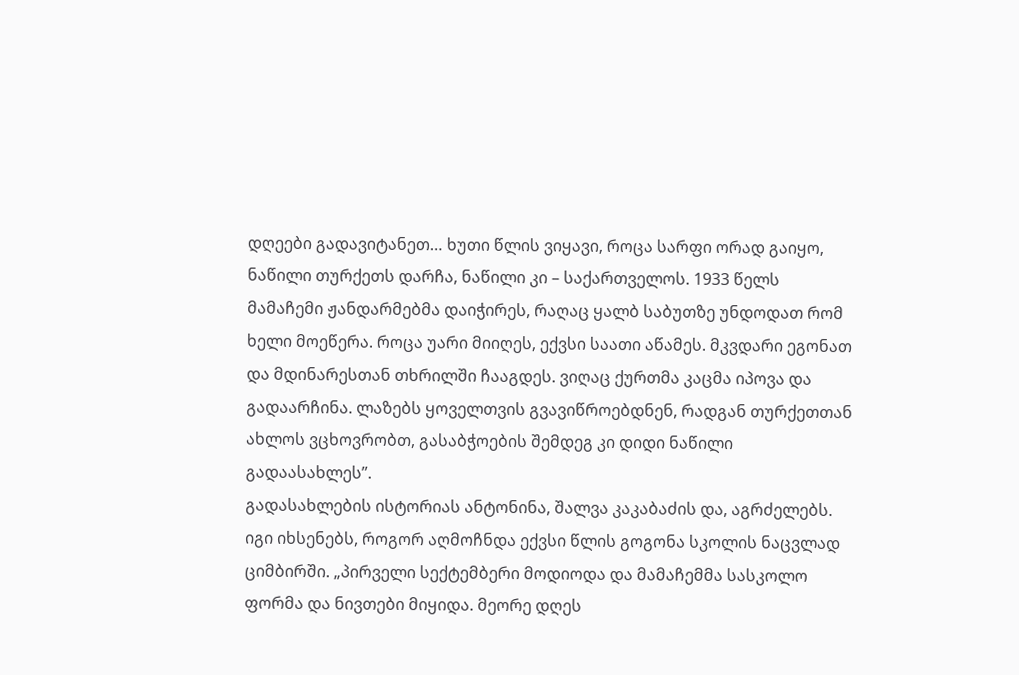დღეები გადავიტანეთ… ხუთი წლის ვიყავი, როცა სარფი ორად გაიყო, ნაწილი თურქეთს დარჩა, ნაწილი კი – საქართველოს. 1933 წელს მამაჩემი ჟანდარმებმა დაიჭირეს, რაღაც ყალბ საბუთზე უნდოდათ რომ ხელი მოეწერა. როცა უარი მიიღეს, ექვსი საათი აწამეს. მკვდარი ეგონათ და მდინარესთან თხრილში ჩააგდეს. ვიღაც ქურთმა კაცმა იპოვა და გადაარჩინა. ლაზებს ყოველთვის გვავიწროებდნენ, რადგან თურქეთთან ახლოს ვცხოვრობთ, გასაბჭოების შემდეგ კი დიდი ნაწილი გადაასახლეს”.
გადასახლების ისტორიას ანტონინა, შალვა კაკაბაძის და, აგრძელებს. იგი იხსენებს, როგორ აღმოჩნდა ექვსი წლის გოგონა სკოლის ნაცვლად ციმბირში. „პირველი სექტემბერი მოდიოდა და მამაჩემმა სასკოლო ფორმა და ნივთები მიყიდა. მეორე დღეს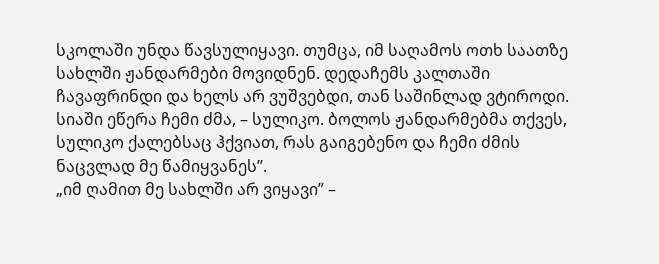სკოლაში უნდა წავსულიყავი. თუმცა, იმ საღამოს ოთხ საათზე სახლში ჟანდარმები მოვიდნენ. დედაჩემს კალთაში ჩავაფრინდი და ხელს არ ვუშვებდი, თან საშინლად ვტიროდი. სიაში ეწერა ჩემი ძმა, – სულიკო. ბოლოს ჟანდარმებმა თქვეს, სულიკო ქალებსაც ჰქვიათ, რას გაიგებენო და ჩემი ძმის ნაცვლად მე წამიყვანეს”.
„იმ ღამით მე სახლში არ ვიყავი” –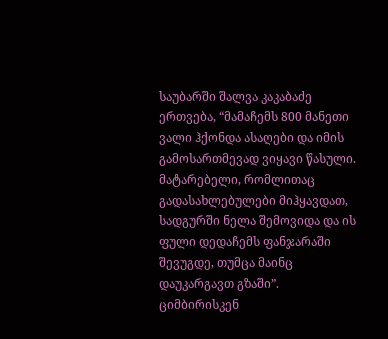საუბარში შალვა კაკაბაძე ერთვება, “მამაჩემს 800 მანეთი ვალი ჰქონდა ასაღები და იმის გამოსართმევად ვიყავი წასული. მატარებელი, რომლითაც გადასახლებულები მიჰყავდათ, სადგურში ნელა შემოვიდა და ის ფული დედაჩემს ფანჯარაში შევუგდე, თუმცა მაინც დაუკარგავთ გზაში”.
ციმბირისკენ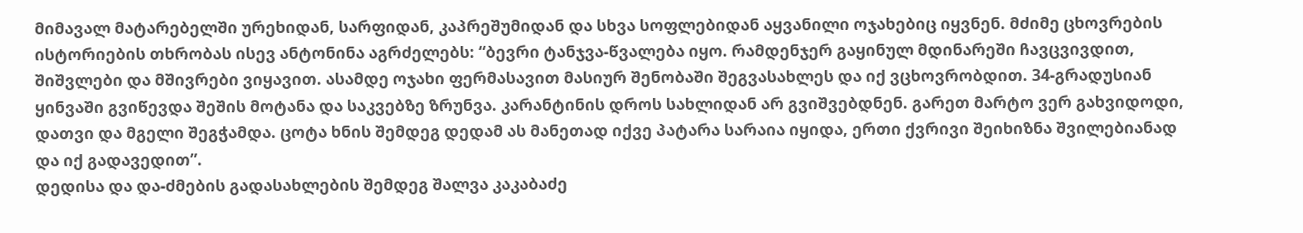მიმავალ მატარებელში ურეხიდან, სარფიდან, კაპრეშუმიდან და სხვა სოფლებიდან აყვანილი ოჯახებიც იყვნენ. მძიმე ცხოვრების ისტორიების თხრობას ისევ ანტონინა აგრძელებს: “ბევრი ტანჯვა-წვალება იყო. რამდენჯერ გაყინულ მდინარეში ჩავცვივდით, შიშვლები და მშივრები ვიყავით. ასამდე ოჯახი ფერმასავით მასიურ შენობაში შეგვასახლეს და იქ ვცხოვრობდით. 34-გრადუსიან ყინვაში გვიწევდა შეშის მოტანა და საკვებზე ზრუნვა. კარანტინის დროს სახლიდან არ გვიშვებდნენ. გარეთ მარტო ვერ გახვიდოდი, დათვი და მგელი შეგჭამდა. ცოტა ხნის შემდეგ დედამ ას მანეთად იქვე პატარა სარაია იყიდა, ერთი ქვრივი შეიხიზნა შვილებიანად და იქ გადავედით”.
დედისა და და-ძმების გადასახლების შემდეგ შალვა კაკაბაძე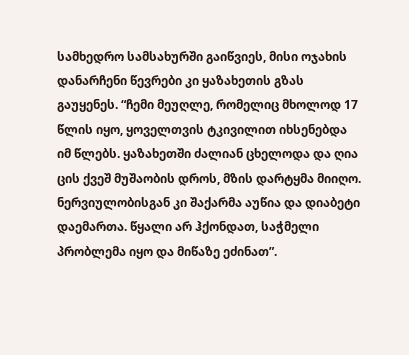სამხედრო სამსახურში გაიწვიეს, მისი ოჯახის დანარჩენი წევრები კი ყაზახეთის გზას გაუყენეს. “ჩემი მეუღლე, რომელიც მხოლოდ 17 წლის იყო, ყოველთვის ტკივილით იხსენებდა იმ წლებს. ყაზახეთში ძალიან ცხელოდა და ღია ცის ქვეშ მუშაობის დროს, მზის დარტყმა მიიღო. ნერვიულობისგან კი შაქარმა აუწია და დიაბეტი დაემართა. წყალი არ ჰქონდათ, საჭმელი პრობლემა იყო და მიწაზე ეძინათ”.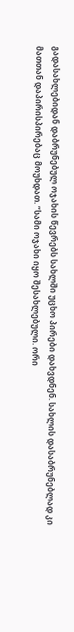გადასახლებიდან დაბრუნებულ ოჯახის წევრებს სახლში უცხო პირები დახვდნენ. სახლის დასაბრუნებლად კი მათთან დაპირისპირებაც მოუხდათ. “სამი ოჯახი იყო შესახლებული. ორი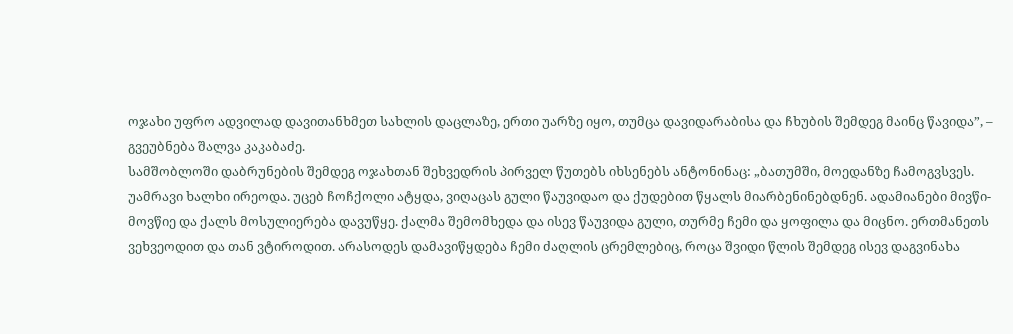ოჯახი უფრო ადვილად დავითანხმეთ სახლის დაცლაზე, ერთი უარზე იყო, თუმცა დავიდარაბისა და ჩხუბის შემდეგ მაინც წავიდა”, – გვეუბნება შალვა კაკაბაძე.
სამშობლოში დაბრუნების შემდეგ ოჯახთან შეხვედრის პირველ წუთებს იხსენებს ანტონინაც: „ბათუმში, მოედანზე ჩამოგვსვეს. უამრავი ხალხი ირეოდა. უცებ ჩოჩქოლი ატყდა, ვიღაცას გული წაუვიდაო და ქუდებით წყალს მიარბენინებდნენ. ადამიანები მივწი-მოვწიე და ქალს მოსულიერება დავუწყე. ქალმა შემომხედა და ისევ წაუვიდა გული, თურმე ჩემი და ყოფილა და მიცნო. ერთმანეთს ვეხვეოდით და თან ვტიროდით. არასოდეს დამავიწყდება ჩემი ძაღლის ცრემლებიც, როცა შვიდი წლის შემდეგ ისევ დაგვინახა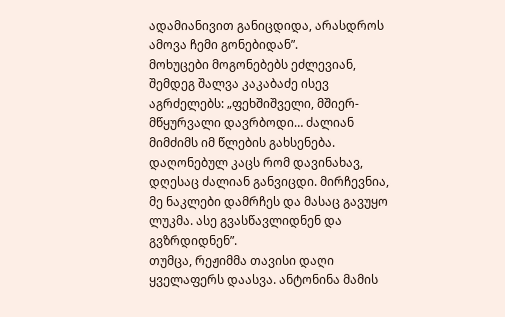ადამიანივით განიცდიდა, არასდროს ამოვა ჩემი გონებიდან”.
მოხუცები მოგონებებს ეძლევიან, შემდეგ შალვა კაკაბაძე ისევ აგრძელებს: „ფეხშიშველი, მშიერ-მწყურვალი დავრბოდი… ძალიან მიმძიმს იმ წლების გახსენება. დაღონებულ კაცს რომ დავინახავ, დღესაც ძალიან განვიცდი. მირჩევნია, მე ნაკლები დამრჩეს და მასაც გავუყო ლუკმა. ასე გვასწავლიდნენ და გვზრდიდნენ”.
თუმცა, რეჟიმმა თავისი დაღი ყველაფერს დაასვა. ანტონინა მამის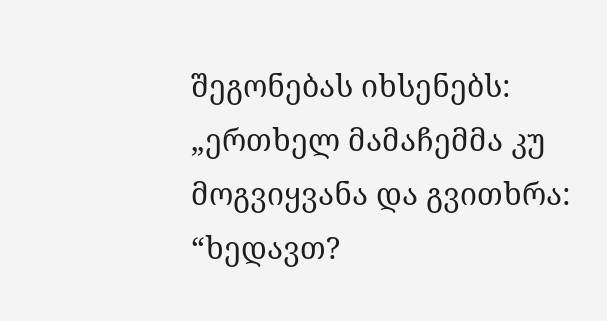შეგონებას იხსენებს: „ერთხელ მამაჩემმა კუ მოგვიყვანა და გვითხრა: “ხედავთ?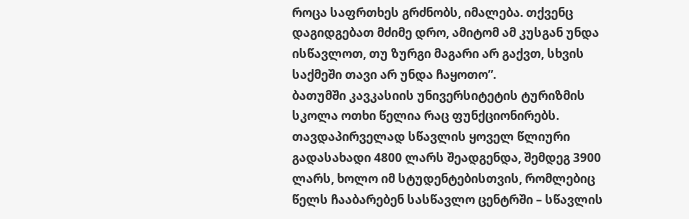როცა საფრთხეს გრძნობს, იმალება. თქვენც დაგიდგებათ მძიმე დრო, ამიტომ ამ კუსგან უნდა ისწავლოთ, თუ ზურგი მაგარი არ გაქვთ, სხვის საქმეში თავი არ უნდა ჩაყოთო”.
ბათუმში კავკასიის უნივერსიტეტის ტურიზმის სკოლა ოთხი წელია რაც ფუნქციონირებს. თავდაპირველად სწავლის ყოველ წლიური გადასახადი 4800 ლარს შეადგენდა, შემდეგ 3900 ლარს, ხოლო იმ სტუდენტებისთვის, რომლებიც წელს ჩააბარებენ სასწავლო ცენტრში – სწავლის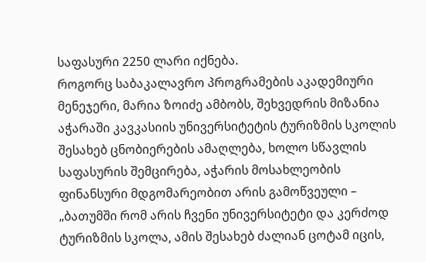საფასური 2250 ლარი იქნება.
როგორც საბაკალავრო პროგრამების აკადემიური მენეჯერი, მარია ზოიძე ამბობს, შეხვედრის მიზანია აჭარაში კავკასიის უნივერსიტეტის ტურიზმის სკოლის შესახებ ცნობიერების ამაღლება, ხოლო სწავლის საფასურის შემცირება, აჭარის მოსახლეობის
ფინანსური მდგომარეობით არის გამოწვეული – „ბათუმში რომ არის ჩვენი უნივერსიტეტი და კერძოდ ტურიზმის სკოლა, ამის შესახებ ძალიან ცოტამ იცის,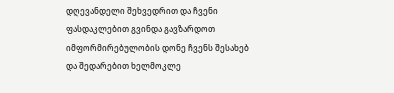დღევანდელი შეხვედრით და ჩვენი ფასდაკლებით გვინდა გავზარდოთ იმფორმირებულობის დონე ჩვენს შესახებ და შედარებით ხელმოკლე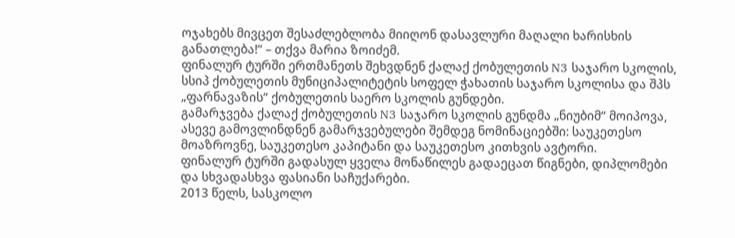ოჯახებს მივცეთ შესაძლებლობა მიიღონ დასავლური მაღალი ხარისხის განათლება!“ – თქვა მარია ზოიძემ.
ფინალურ ტურში ერთმანეთს შეხვდნენ ქალაქ ქობულეთის N3 საჯარო სკოლის, სსიპ ქობულეთის მუნიციპალიტეტის სოფელ ჭახათის საჯარო სკოლისა და შპს „ფარნავაზის“ ქობულეთის საერო სკოლის გუნდები.
გამარჯვება ქალაქ ქობულეთის N3 საჯარო სკოლის გუნდმა „ნიუბიმ“ მოიპოვა, ასევე გამოვლინდნენ გამარჯვებულები შემდეგ ნომინაციებში: საუკეთესო მოაზროვნე, საუკეთესო კაპიტანი და საუკეთესო კითხვის ავტორი.
ფინალურ ტურში გადასულ ყველა მონაწილეს გადაეცათ წიგნები, დიპლომები და სხვადასხვა ფასიანი საჩუქარები.
2013 წელს, სასკოლო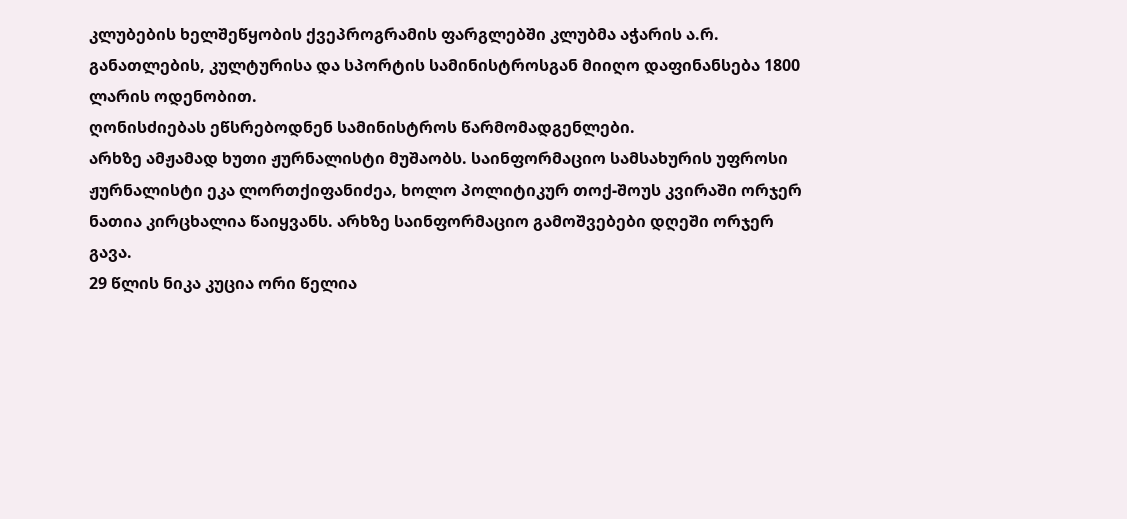კლუბების ხელშეწყობის ქვეპროგრამის ფარგლებში კლუბმა აჭარის ა.რ. განათლების, კულტურისა და სპორტის სამინისტროსგან მიიღო დაფინანსება 1800 ლარის ოდენობით.
ღონისძიებას ეწსრებოდნენ სამინისტროს წარმომადგენლები.
არხზე ამჟამად ხუთი ჟურნალისტი მუშაობს. საინფორმაციო სამსახურის უფროსი ჟურნალისტი ეკა ლორთქიფანიძეა, ხოლო პოლიტიკურ თოქ-შოუს კვირაში ორჯერ ნათია კირცხალია წაიყვანს. არხზე საინფორმაციო გამოშვებები დღეში ორჯერ გავა.
29 წლის ნიკა კუცია ორი წელია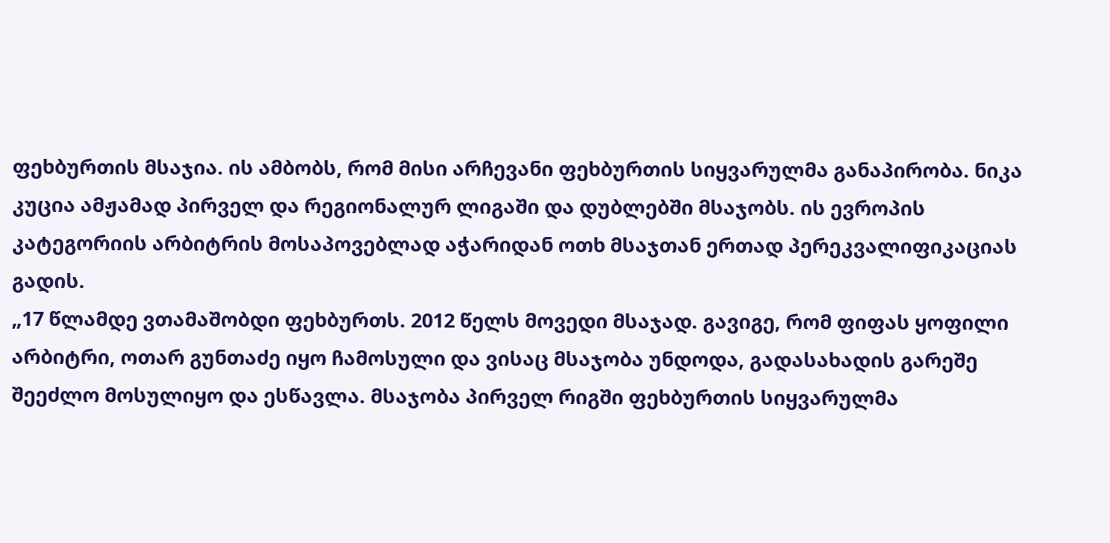ფეხბურთის მსაჯია. ის ამბობს, რომ მისი არჩევანი ფეხბურთის სიყვარულმა განაპირობა. ნიკა კუცია ამჟამად პირველ და რეგიონალურ ლიგაში და დუბლებში მსაჯობს. ის ევროპის კატეგორიის არბიტრის მოსაპოვებლად აჭარიდან ოთხ მსაჯთან ერთად პერეკვალიფიკაციას გადის.
„17 წლამდე ვთამაშობდი ფეხბურთს. 2012 წელს მოვედი მსაჯად. გავიგე, რომ ფიფას ყოფილი არბიტრი, ოთარ გუნთაძე იყო ჩამოსული და ვისაც მსაჯობა უნდოდა, გადასახადის გარეშე შეეძლო მოსულიყო და ესწავლა. მსაჯობა პირველ რიგში ფეხბურთის სიყვარულმა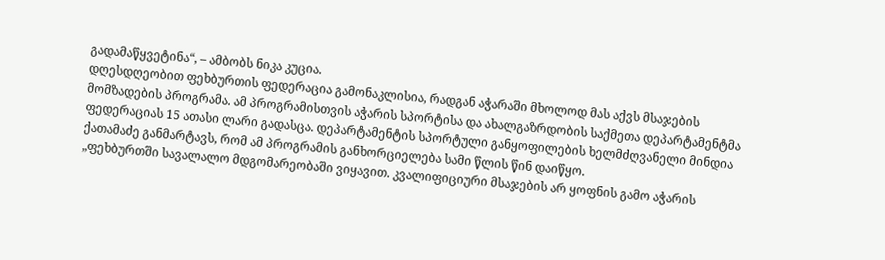გადამაწყვეტინა“, – ამბობს ნიკა კუცია.
დღესდღეობით ფეხბურთის ფედერაცია გამონაკლისია, რადგან აჭარაში მხოლოდ მას აქვს მსაჯების მომზადების პროგრამა. ამ პროგრამისთვის აჭარის სპორტისა და ახალგაზრდობის საქმეთა დეპარტამენტმა ფედერაციას 15 ათასი ლარი გადასცა. დეპარტამენტის სპორტული განყოფილების ხელმძღვანელი მინდია ქათამაძე განმარტავს, რომ ამ პროგრამის განხორციელება სამი წლის წინ დაიწყო.
„ფეხბურთში სავალალო მდგომარეობაში ვიყავით. კვალიფიციური მსაჯების არ ყოფნის გამო აჭარის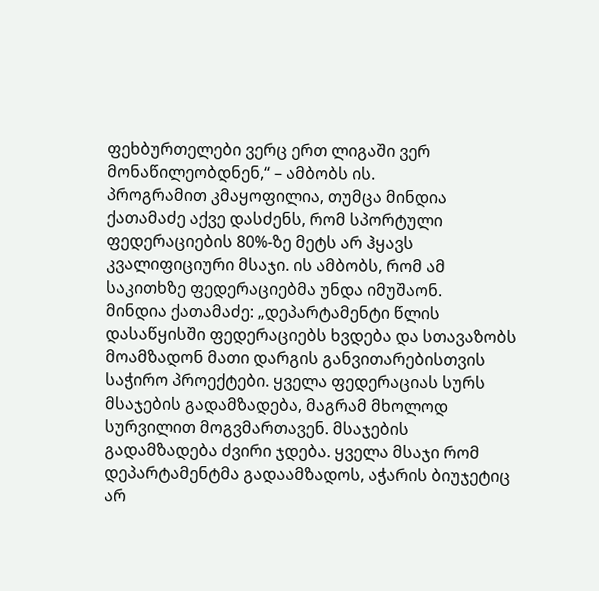ფეხბურთელები ვერც ერთ ლიგაში ვერ მონაწილეობდნენ,“ – ამბობს ის.
პროგრამით კმაყოფილია, თუმცა მინდია ქათამაძე აქვე დასძენს, რომ სპორტული ფედერაციების 80%-ზე მეტს არ ჰყავს კვალიფიციური მსაჯი. ის ამბობს, რომ ამ საკითხზე ფედერაციებმა უნდა იმუშაონ.
მინდია ქათამაძე: „დეპარტამენტი წლის დასაწყისში ფედერაციებს ხვდება და სთავაზობს მოამზადონ მათი დარგის განვითარებისთვის საჭირო პროექტები. ყველა ფედერაციას სურს მსაჯების გადამზადება, მაგრამ მხოლოდ სურვილით მოგვმართავენ. მსაჯების გადამზადება ძვირი ჯდება. ყველა მსაჯი რომ დეპარტამენტმა გადაამზადოს, აჭარის ბიუჯეტიც არ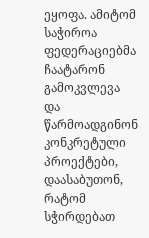ეყოფა. ამიტომ საჭიროა ფედერაციებმა ჩაატარონ გამოკვლევა და წარმოადგინონ კონკრეტული პროექტები, დაასაბუთონ, რატომ სჭირდებათ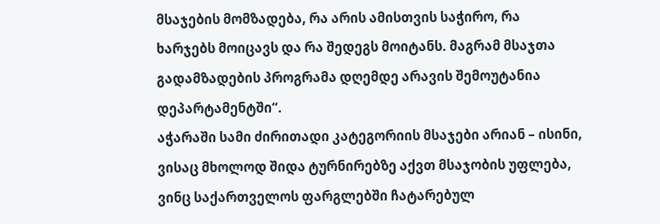მსაჯების მომზადება, რა არის ამისთვის საჭირო, რა ხარჯებს მოიცავს და რა შედეგს მოიტანს. მაგრამ მსაჯთა გადამზადების პროგრამა დღემდე არავის შემოუტანია დეპარტამენტში“.
აჭარაში სამი ძირითადი კატეგორიის მსაჯები არიან – ისინი, ვისაც მხოლოდ შიდა ტურნირებზე აქვთ მსაჯობის უფლება, ვინც საქართველოს ფარგლებში ჩატარებულ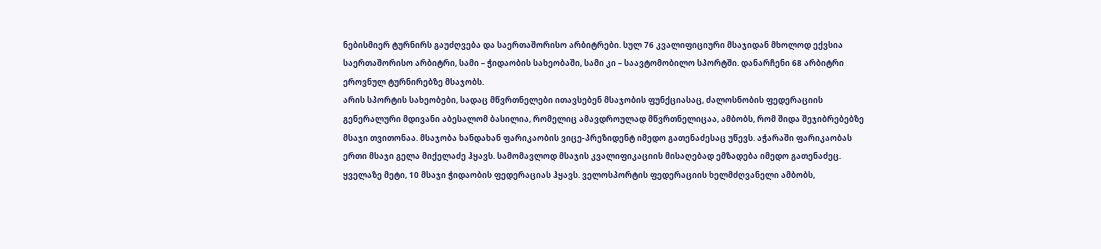ნებისმიერ ტურნირს გაუძღვება და საერთაშორისო არბიტრები. სულ 76 კვალიფიციური მსაჯიდან მხოლოდ ექვსია საერთაშორისო არბიტრი, სამი – ჭიდაობის სახეობაში, სამი კი – საავტომობილო სპორტში. დანარჩენი 68 არბიტრი ეროვნულ ტურნირებზე მსაჯობს.
არის სპორტის სახეობები, სადაც მწვრთნელები ითავსებენ მსაჯობის ფუნქციასაც, ძალოსნობის ფედერაციის გენერალური მდივანი აბესალომ ბასილია, რომელიც ამავდროულად მწვრთნელიცაა, ამბობს, რომ შიდა შეჯიბრებებზე მსაჯი თვითონაა. მსაჯობა ხანდახან ფარიკაობის ვიცე-პრეზიდენტ იმედო გათენაძესაც უწევს. აჭარაში ფარიკაობას ერთი მსაჯი გელა მიქელაძე ჰყავს. სამომავლოდ მსაჯის კვალიფიკაციის მისაღებად ემზადება იმედო გათენაძეც.
ყველაზე მეტი, 10 მსაჯი ჭიდაობის ფედერაციას ჰყავს. ველოსპორტის ფედერაციის ხელმძღვანელი ამბობს,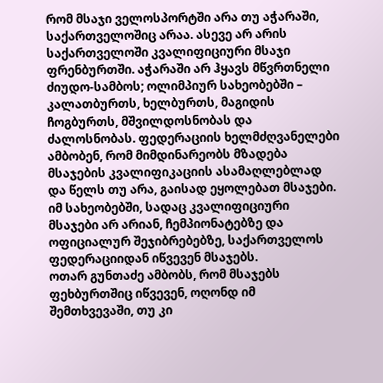რომ მსაჯი ველოსპორტში არა თუ აჭარაში, საქართველოშიც არაა. ასევე არ არის საქართველოში კვალიფიციური მსაჯი ფრენბურთში. აჭარაში არ ჰყავს მწვრთნელი ძიუდო-სამბოს; ოლიმპიურ სახეობებში – კალათბურთს, ხელბურთს, მაგიდის ჩოგბურთს, მშვილდოსნობას და ძალოსნობას. ფედერაციის ხელმძღვანელები ამბობენ, რომ მიმდინარეობს მზადება მსაჯების კვალიფიკაციის ასამაღლებლად და წელს თუ არა, გაისად ეყოლებათ მსაჯები.
იმ სახეობებში, სადაც კვალიფიციური მსაჯები არ არიან, ჩემპიონატებზე და ოფიციალურ შეჯიბრებებზე, საქართველოს ფედერაციიდან იწვევენ მსაჯებს.
ოთარ გუნთაძე ამბობს, რომ მსაჯებს ფეხბურთშიც იწვევენ, ოღონდ იმ შემთხვევაში, თუ კი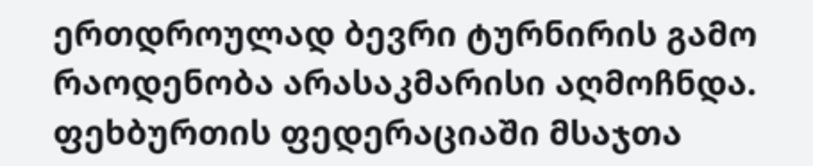ერთდროულად ბევრი ტურნირის გამო რაოდენობა არასაკმარისი აღმოჩნდა. ფეხბურთის ფედერაციაში მსაჯთა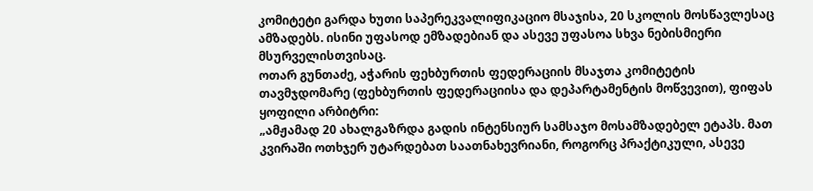კომიტეტი გარდა ხუთი საპერეკვალიფიკაციო მსაჯისა, 20 სკოლის მოსწავლესაც ამზადებს. ისინი უფასოდ ემზადებიან და ასევე უფასოა სხვა ნებისმიერი მსურველისთვისაც.
ოთარ გუნთაძე, აჭარის ფეხბურთის ფედერაციის მსაჯთა კომიტეტის თავმჯდომარე (ფეხბურთის ფედერაციისა და დეპარტამენტის მოწვევით), ფიფას ყოფილი არბიტრი:
„ამჟამად 20 ახალგაზრდა გადის ინტენსიურ სამსაჯო მოსამზადებელ ეტაპს. მათ კვირაში ოთხჯერ უტარდებათ საათნახევრიანი, როგორც პრაქტიკული, ასევე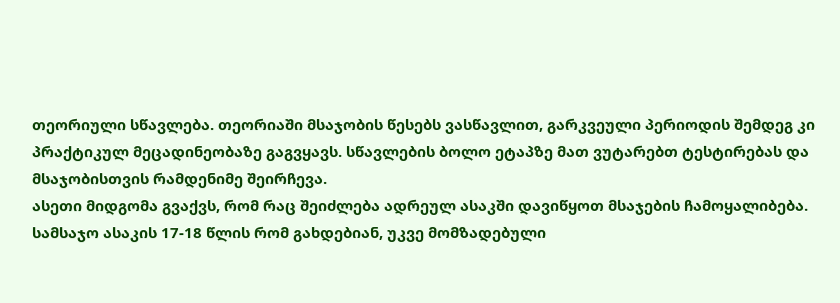თეორიული სწავლება. თეორიაში მსაჯობის წესებს ვასწავლით, გარკვეული პერიოდის შემდეგ კი პრაქტიკულ მეცადინეობაზე გაგვყავს. სწავლების ბოლო ეტაპზე მათ ვუტარებთ ტესტირებას და მსაჯობისთვის რამდენიმე შეირჩევა.
ასეთი მიდგომა გვაქვს, რომ რაც შეიძლება ადრეულ ასაკში დავიწყოთ მსაჯების ჩამოყალიბება. სამსაჯო ასაკის 17-18 წლის რომ გახდებიან, უკვე მომზადებული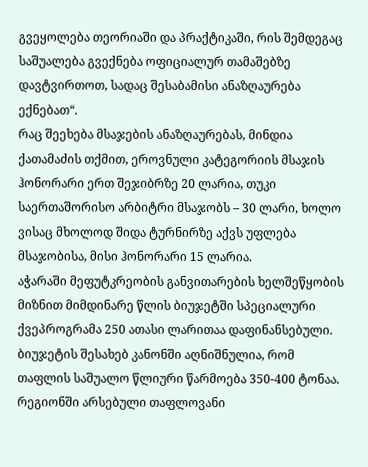გვეყოლება თეორიაში და პრაქტიკაში, რის შემდეგაც საშუალება გვექნება ოფიციალურ თამაშებზე დავტვირთოთ, სადაც შესაბამისი ანაზღაურება ექნებათ“.
რაც შეეხება მსაჯების ანაზღაურებას, მინდია ქათამაძის თქმით, ეროვნული კატეგორიის მსაჯის ჰონორარი ერთ შეჯიბრზე 20 ლარია, თუკი საერთაშორისო არბიტრი მსაჯობს – 30 ლარი, ხოლო ვისაც მხოლოდ შიდა ტურნირზე აქვს უფლება მსაჯობისა, მისი ჰონორარი 15 ლარია.
აჭარაში მეფუტკრეობის განვითარების ხელშეწყობის მიზნით მიმდინარე წლის ბიუჯეტში სპეციალური ქვეპროგრამა 250 ათასი ლარითაა დაფინანსებული. ბიუჯეტის შესახებ კანონში აღნიშნულია, რომ თაფლის საშუალო წლიური წარმოება 350-400 ტონაა. რეგიონში არსებული თაფლოვანი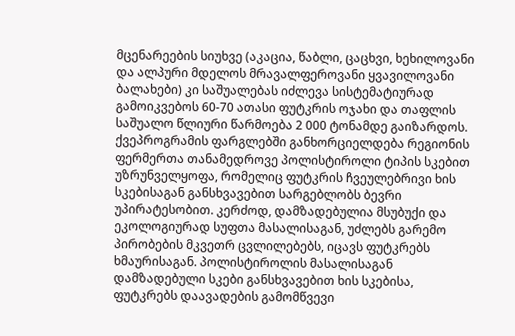მცენარეების სიუხვე (აკაცია, წაბლი, ცაცხვი, ხეხილოვანი და ალპური მდელოს მრავალფეროვანი ყვავილოვანი ბალახები) კი საშუალებას იძლევა სისტემატიურად გამოიკვებოს 60-70 ათასი ფუტკრის ოჯახი და თაფლის საშუალო წლიური წარმოება 2 000 ტონამდე გაიზარდოს.
ქვეპროგრამის ფარგლებში განხორციელდება რეგიონის ფერმერთა თანამედროვე პოლისტიროლი ტიპის სკებით უზრუნველყოფა, რომელიც ფუტკრის ჩვეულებრივი ხის სკებისაგან განსხვავებით სარგებლობს ბევრი უპირატესობით. კერძოდ, დამზადებულია მსუბუქი და ეკოლოგიურად სუფთა მასალისაგან, უძლებს გარემო პირობების მკვეთრ ცვლილებებს, იცავს ფუტკრებს ხმაურისაგან. პოლისტიროლის მასალისაგან დამზადებული სკები განსხვავებით ხის სკებისა, ფუტკრებს დაავადების გამომწვევი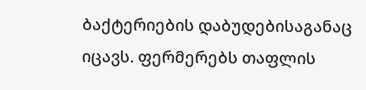ბაქტერიების დაბუდებისაგანაც იცავს. ფერმერებს თაფლის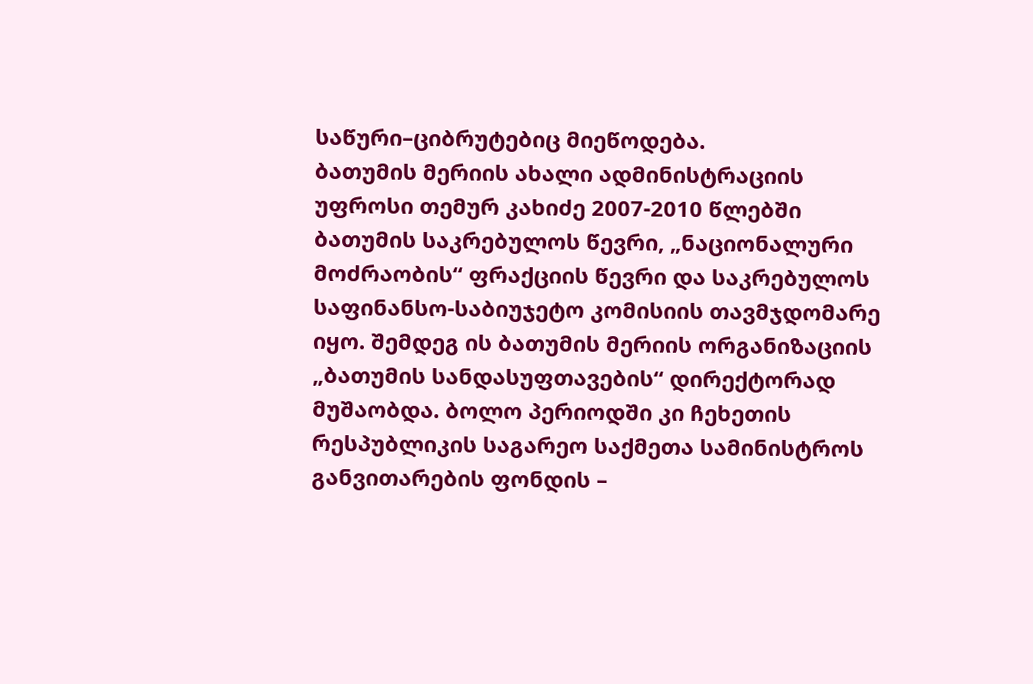საწური–ციბრუტებიც მიეწოდება.
ბათუმის მერიის ახალი ადმინისტრაციის უფროსი თემურ კახიძე 2007-2010 წლებში ბათუმის საკრებულოს წევრი, „ნაციონალური მოძრაობის“ ფრაქციის წევრი და საკრებულოს საფინანსო-საბიუჯეტო კომისიის თავმჯდომარე იყო. შემდეგ ის ბათუმის მერიის ორგანიზაციის „ბათუმის სანდასუფთავების“ დირექტორად მუშაობდა. ბოლო პერიოდში კი ჩეხეთის რესპუბლიკის საგარეო საქმეთა სამინისტროს განვითარების ფონდის –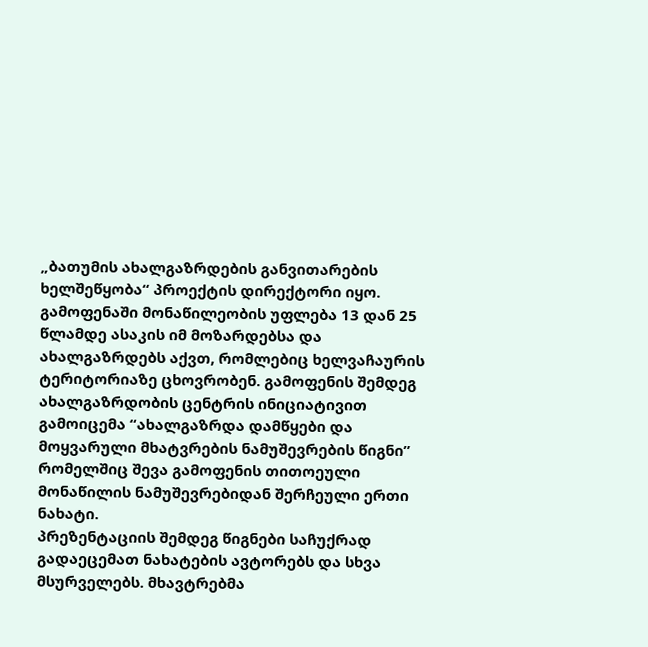„ბათუმის ახალგაზრდების განვითარების ხელშეწყობა“ პროექტის დირექტორი იყო.
გამოფენაში მონაწილეობის უფლება 13 დან 25 წლამდე ასაკის იმ მოზარდებსა და ახალგაზრდებს აქვთ, რომლებიც ხელვაჩაურის ტერიტორიაზე ცხოვრობენ. გამოფენის შემდეგ ახალგაზრდობის ცენტრის ინიციატივით გამოიცემა “ახალგაზრდა დამწყები და მოყვარული მხატვრების ნამუშევრების წიგნი” რომელშიც შევა გამოფენის თითოეული მონაწილის ნამუშევრებიდან შერჩეული ერთი ნახატი.
პრეზენტაციის შემდეგ წიგნები საჩუქრად გადაეცემათ ნახატების ავტორებს და სხვა მსურველებს. მხავტრებმა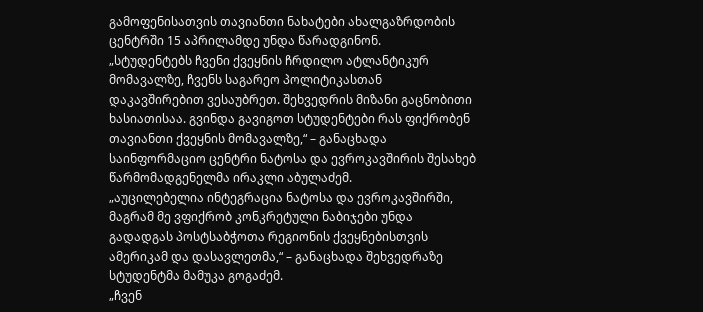გამოფენისათვის თავიანთი ნახატები ახალგაზრდობის ცენტრში 15 აპრილამდე უნდა წარადგინონ.
„სტუდენტებს ჩვენი ქვეყნის ჩრდილო ატლანტიკურ მომავალზე, ჩვენს საგარეო პოლიტიკასთან დაკავშირებით ვესაუბრეთ. შეხვედრის მიზანი გაცნობითი ხასიათისაა. გვინდა გავიგოთ სტუდენტები რას ფიქრობენ თავიანთი ქვეყნის მომავალზე,“ – განაცხადა საინფორმაციო ცენტრი ნატოსა და ევროკავშირის შესახებ წარმომადგენელმა ირაკლი აბულაძემ.
„აუცილებელია ინტეგრაცია ნატოსა და ევროკავშირში, მაგრამ მე ვფიქრობ კონკრეტული ნაბიჯები უნდა გადადგას პოსტსაბჭოთა რეგიონის ქვეყნებისთვის ამერიკამ და დასავლეთმა,“ – განაცხადა შეხვედრაზე სტუდენტმა მამუკა გოგაძემ.
„ჩვენ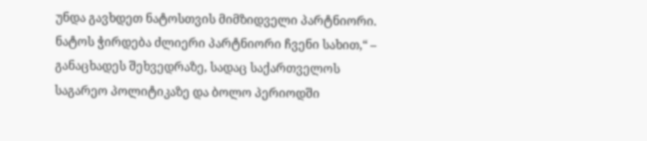უნდა გავხდეთ ნატოსთვის მიმზიდველი პარტნიორი. ნატოს ჭირდება ძლიერი პარტნიორი ჩვენი სახით,“ – განაცხადეს შეხვედრაზე, სადაც საქართველოს საგარეო პოლიტიკაზე და ბოლო პერიოდში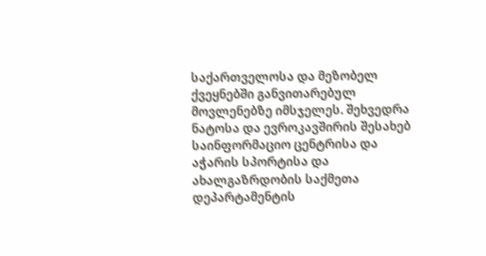საქართველოსა და მეზობელ ქვეყნებში განვითარებულ მოვლენებზე იმსჯელეს. შეხვედრა ნატოსა და ევროკავშირის შესახებ საინფორმაციო ცენტრისა და აჭარის სპორტისა და ახალგაზრდობის საქმეთა დეპარტამენტის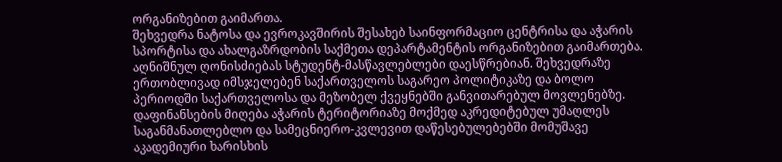ორგანიზებით გაიმართა.
შეხვედრა ნატოსა და ევროკავშირის შესახებ საინფორმაციო ცენტრისა და აჭარის სპორტისა და ახალგაზრდობის საქმეთა დეპარტამენტის ორგანიზებით გაიმართება. აღნიშნულ ღონისძიებას სტუდენტ-მასწავლებლები დაესწრებიან. შეხვედრაზე ერთობლივად იმსჯელებენ საქართველოს საგარეო პოლიტიკაზე და ბოლო პერიოდში საქართველოსა და მეზობელ ქვეყნებში განვითარებულ მოვლენებზე.
დაფინანსების მიღება აჭარის ტერიტორიაზე მოქმედ აკრედიტებულ უმაღლეს საგანმანათლებლო და სამეცნიერო-კვლევით დაწესებულებებში მომუშავე აკადემიური ხარისხის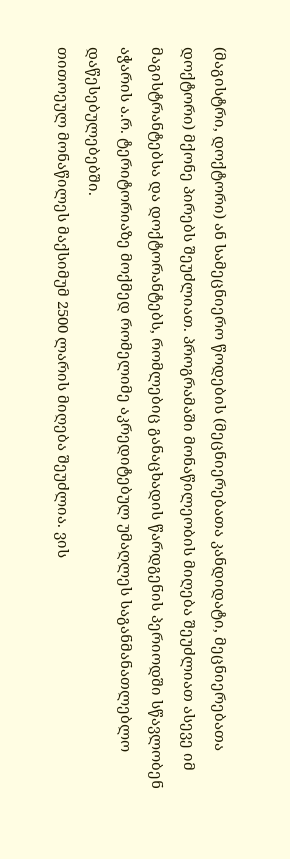(მაგისტრი, დოქტორი) ან სამეცნიერო წოდების (მეცნიერებათა კანდიდატი, მეცნიერებათა დოქტორი) მქონე პირებს შეუძლიათ. პროგრამაში მონაწილეობის მიღება შეუძლიათ ასევე იმ მაგისტრანტებსა და დოქტორანტებს, რომლებიც განაცხადის წარდგენის პერიოდში სწავლობენ აჭარის ა.რ. ტერიტორიაზე მოქმედ რომელიმე აკრედიტებულ უმაღლეს საგანმანათლებლო დაწესებულებებში.
თითოეულ მონაწილეს მაქსიმუმ 2500 ლარის მიღება შეუძლია. ვის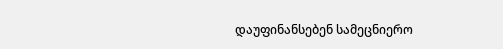დაუფინანსებენ სამეცნიერო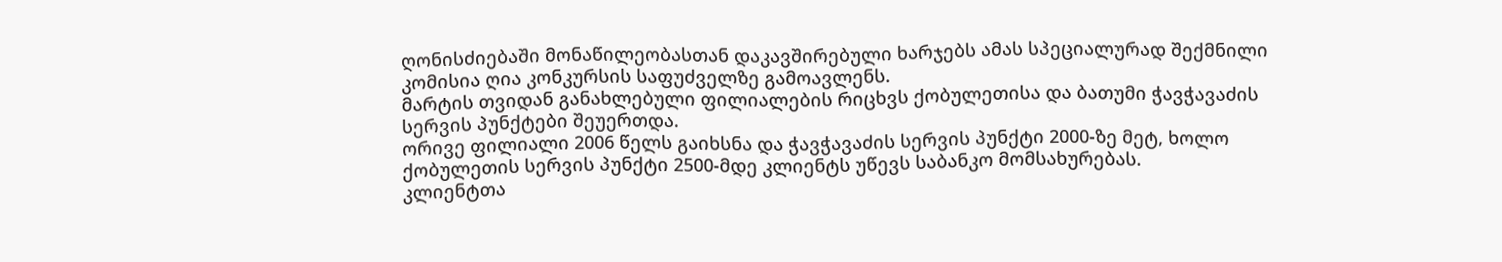ღონისძიებაში მონაწილეობასთან დაკავშირებული ხარჯებს ამას სპეციალურად შექმნილი კომისია ღია კონკურსის საფუძველზე გამოავლენს.
მარტის თვიდან განახლებული ფილიალების რიცხვს ქობულეთისა და ბათუმი ჭავჭავაძის სერვის პუნქტები შეუერთდა.
ორივე ფილიალი 2006 წელს გაიხსნა და ჭავჭავაძის სერვის პუნქტი 2000-ზე მეტ, ხოლო ქობულეთის სერვის პუნქტი 2500-მდე კლიენტს უწევს საბანკო მომსახურებას.
კლიენტთა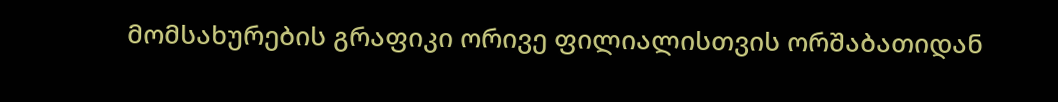მომსახურების გრაფიკი ორივე ფილიალისთვის ორშაბათიდან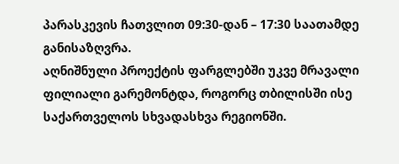პარასკევის ჩათვლით 09:30-დან – 17:30 საათამდე განისაზღვრა.
აღნიშნული პროექტის ფარგლებში უკვე მრავალი ფილიალი გარემონტდა, როგორც თბილისში ისე საქართველოს სხვადასხვა რეგიონში.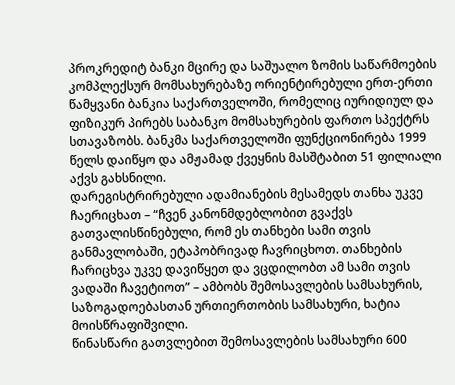პროკრედიტ ბანკი მცირე და საშუალო ზომის საწარმოების კომპლექსურ მომსახურებაზე ორიენტირებული ერთ-ერთი წამყვანი ბანკია საქართველოში, რომელიც იურიდიულ და ფიზიკურ პირებს საბანკო მომსახურების ფართო სპექტრს სთავაზობს. ბანკმა საქართველოში ფუნქციონირება 1999 წელს დაიწყო და ამჟამად ქვეყნის მასშტაბით 51 ფილიალი აქვს გახსნილი.
დარეგისტრირებული ადამიანების მესამედს თანხა უკვე ჩაერიცხათ – “ჩვენ კანონმდებლობით გვაქვს გათვალისწინებული, რომ ეს თანხები სამი თვის განმავლობაში, ეტაპობრივად ჩავრიცხოთ. თანხების ჩარიცხვა უკვე დავიწყეთ და ვცდილობთ ამ სამი თვის ვადაში ჩავეტიოთ” – ამბობს შემოსავლების სამსახურის, საზოგადოებასთან ურთიერთობის სამსახური, ხატია მოისწრაფიშვილი.
წინასწარი გათვლებით შემოსავლების სამსახური 600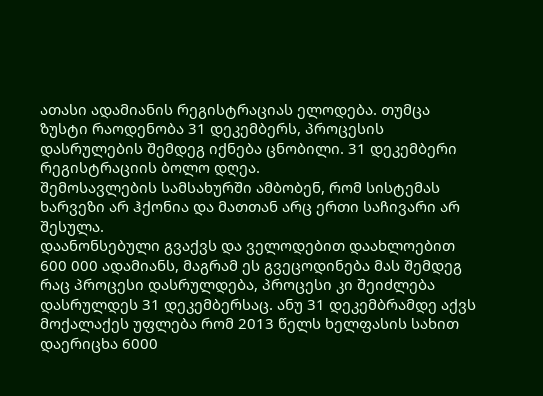ათასი ადამიანის რეგისტრაციას ელოდება. თუმცა ზუსტი რაოდენობა 31 დეკემბერს, პროცესის დასრულების შემდეგ იქნება ცნობილი. 31 დეკემბერი რეგისტრაციის ბოლო დღეა.
შემოსავლების სამსახურში ამბობენ, რომ სისტემას ხარვეზი არ ჰქონია და მათთან არც ერთი საჩივარი არ შესულა.
დაანონსებული გვაქვს და ველოდებით დაახლოებით 600 000 ადამიანს, მაგრამ ეს გვეცოდინება მას შემდეგ რაც პროცესი დასრულდება, პროცესი კი შეიძლება დასრულდეს 31 დეკემბერსაც. ანუ 31 დეკემბრამდე აქვს მოქალაქეს უფლება რომ 2013 წელს ხელფასის სახით დაერიცხა 6000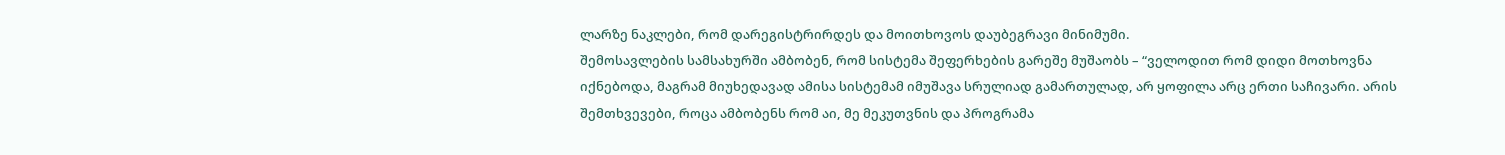ლარზე ნაკლები, რომ დარეგისტრირდეს და მოითხოვოს დაუბეგრავი მინიმუმი.
შემოსავლების სამსახურში ამბობენ, რომ სისტემა შეფერხების გარეშე მუშაობს – “ველოდით რომ დიდი მოთხოვნა იქნებოდა, მაგრამ მიუხედავად ამისა სისტემამ იმუშავა სრულიად გამართულად, არ ყოფილა არც ერთი საჩივარი. არის შემთხვევები, როცა ამბობენს რომ აი, მე მეკუთვნის და პროგრამა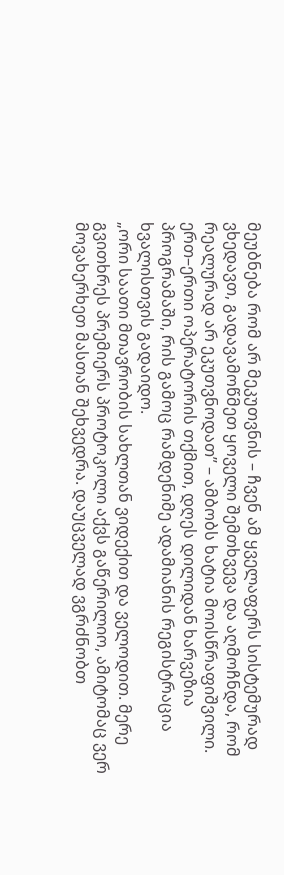მეუბნება რომ არ მეკუთვნის – ჩვენ ამ ყველაფერს სისტემურად ვხედავთ, გადავამოწმეთ ყოველი შემთხვევა და აღმოჩნდა, რომ რეალურად არ ეკუთვნოდათ” – ამბობს ხატია მოისწრაფიშვილი.
ერთ–ერთი ოპერატორის თქმით, დღეს დილიდან ხარვეზია პროგრამაში, რის გამოც რამდენიმე ადამიანის რეგისტრაცია ხვალისთვის გადაიდო.
„ორი საათი მთავრობის სახლთან ვიდექით და ველოდით. მერე გვითხრეს პრემიერს პროტოკოლი აქვს გაწერილიო, ამიტომაც ვერ მოვახერხეთ მასთან შეხვედრა. დაუცველად ვგრძნობთ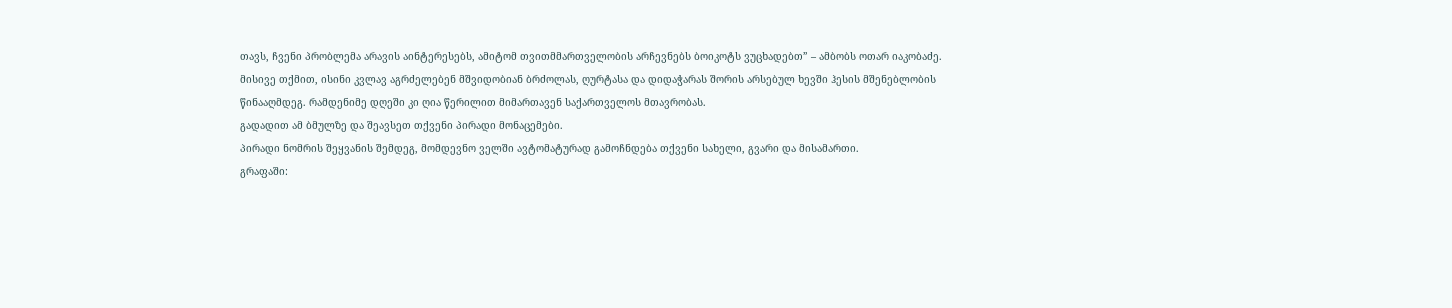თავს, ჩვენი პრობლემა არავის აინტერესებს, ამიტომ თვითმმართველობის არჩევნებს ბოიკოტს ვუცხადებთ” – ამბობს ოთარ იაკობაძე.
მისივე თქმით, ისინი კვლავ აგრძელებენ მშვიდობიან ბრძოლას, ღურტასა და დიდაჭარას შორის არსებულ ხევში ჰესის მშენებლობის წინააღმდეგ. რამდენიმე დღეში კი ღია წერილით მიმართავენ საქართველოს მთავრობას.
გადადით ამ ბმულზე და შეავსეთ თქვენი პირადი მონაცემები.
პირადი ნომრის შეყვანის შემდეგ, მომდევნო ველში ავტომატურად გამოჩნდება თქვენი სახელი, გვარი და მისამართი.
გრაფაში: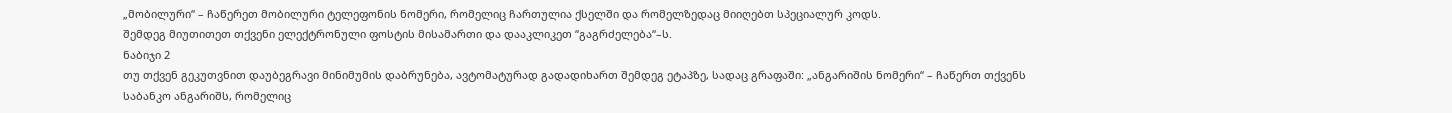„მობილური“ – ჩაწერეთ მობილური ტელეფონის ნომერი, რომელიც ჩართულია ქსელში და რომელზედაც მიიღებთ სპეციალურ კოდს.
შემდეგ მიუთითეთ თქვენი ელექტრონული ფოსტის მისამართი და დააკლიკეთ “გაგრძელება“–ს.
ნაბიჯი 2
თუ თქვენ გეკუთვნით დაუბეგრავი მინიმუმის დაბრუნება, ავტომატურად გადადიხართ შემდეგ ეტაპზე, სადაც გრაფაში: „ანგარიშის ნომერი“ – ჩაწერთ თქვენს საბანკო ანგარიშს, რომელიც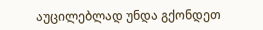აუცილებლად უნდა გქონდეთ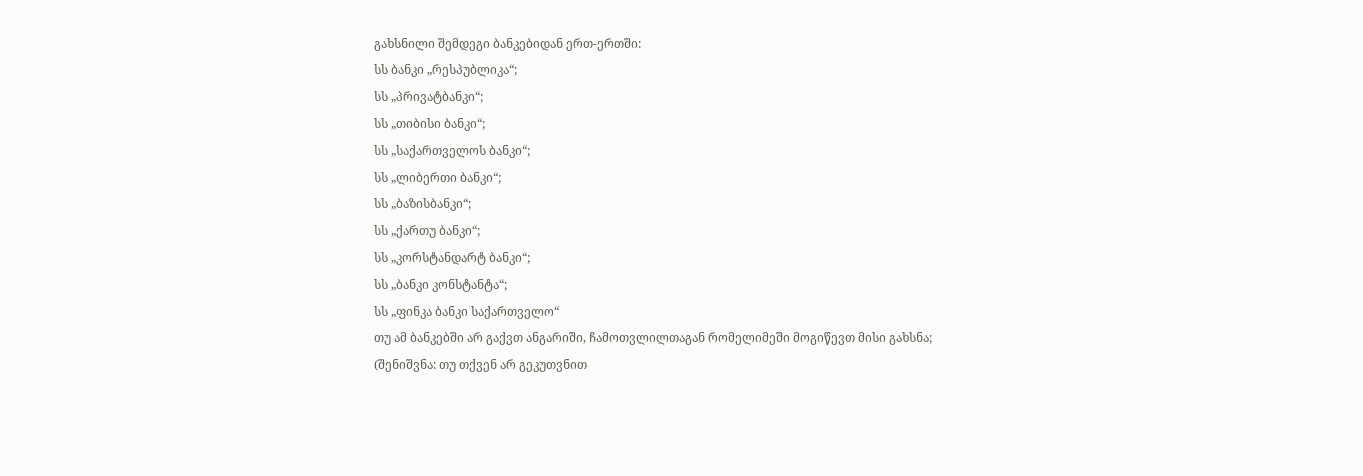გახსნილი შემდეგი ბანკებიდან ერთ-ერთში:
სს ბანკი „რესპუბლიკა“;
სს „პრივატბანკი“;
სს „თიბისი ბანკი“;
სს „საქართველოს ბანკი“;
სს „ლიბერთი ბანკი“;
სს „ბაზისბანკი“;
სს „ქართუ ბანკი“;
სს „კორსტანდარტ ბანკი“;
სს „ბანკი კონსტანტა“;
სს „ფინკა ბანკი საქართველო“
თუ ამ ბანკებში არ გაქვთ ანგარიში, ჩამოთვლილთაგან რომელიმეში მოგიწევთ მისი გახსნა;
(შენიშვნა: თუ თქვენ არ გეკუთვნით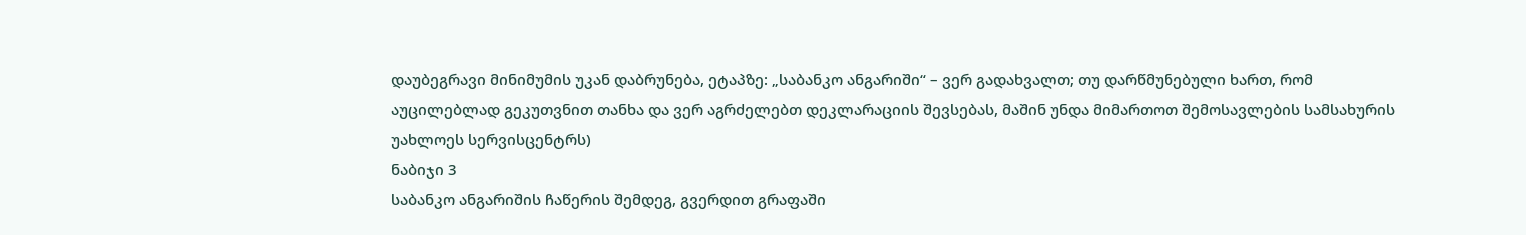დაუბეგრავი მინიმუმის უკან დაბრუნება, ეტაპზე: „საბანკო ანგარიში“ – ვერ გადახვალთ; თუ დარწმუნებული ხართ, რომ აუცილებლად გეკუთვნით თანხა და ვერ აგრძელებთ დეკლარაციის შევსებას, მაშინ უნდა მიმართოთ შემოსავლების სამსახურის უახლოეს სერვისცენტრს)
ნაბიჯი 3
საბანკო ანგარიშის ჩაწერის შემდეგ, გვერდით გრაფაში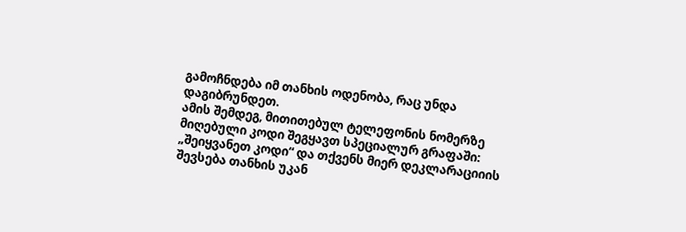გამოჩნდება იმ თანხის ოდენობა, რაც უნდა დაგიბრუნდეთ.
ამის შემდეგ, მითითებულ ტელეფონის ნომერზე მიღებული კოდი შეგყავთ სპეციალურ გრაფაში: „შეიყვანეთ კოდი“ და თქვენს მიერ დეკლარაციიის შევსება თანხის უკან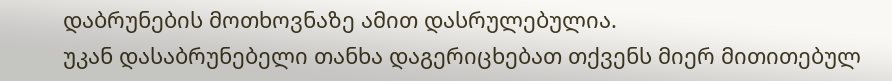დაბრუნების მოთხოვნაზე ამით დასრულებულია.
უკან დასაბრუნებელი თანხა დაგერიცხებათ თქვენს მიერ მითითებულ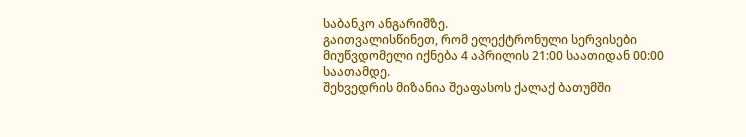საბანკო ანგარიშზე.
გაითვალისწინეთ, რომ ელექტრონული სერვისები მიუწვდომელი იქნება 4 აპრილის 21:00 საათიდან 00:00 საათამდე.
შეხვედრის მიზანია შეაფასოს ქალაქ ბათუმში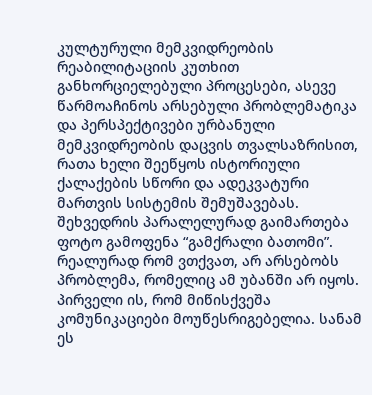კულტურული მემკვიდრეობის რეაბილიტაციის კუთხით განხორციელებული პროცესები, ასევე წარმოაჩინოს არსებული პრობლემატიკა და პერსპექტივები ურბანული მემკვიდრეობის დაცვის თვალსაზრისით, რათა ხელი შეეწყოს ისტორიული ქალაქების სწორი და ადეკვატური მართვის სისტემის შემუშავებას.
შეხვედრის პარალელურად გაიმართება ფოტო გამოფენა “გამქრალი ბათომი”.
რეალურად რომ ვთქვათ, არ არსებობს პრობლემა, რომელიც ამ უბანში არ იყოს. პირველი ის, რომ მიწისქვეშა კომუნიკაციები მოუწესრიგებელია. სანამ ეს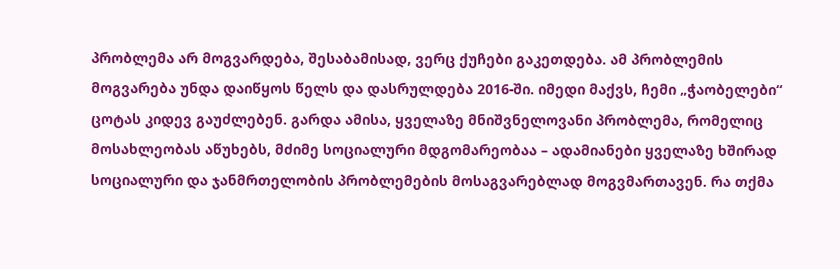პრობლემა არ მოგვარდება, შესაბამისად, ვერც ქუჩები გაკეთდება. ამ პრობლემის მოგვარება უნდა დაიწყოს წელს და დასრულდება 2016-ში. იმედი მაქვს, ჩემი „ჭაობელები“ ცოტას კიდევ გაუძლებენ. გარდა ამისა, ყველაზე მნიშვნელოვანი პრობლემა, რომელიც მოსახლეობას აწუხებს, მძიმე სოციალური მდგომარეობაა – ადამიანები ყველაზე ხშირად სოციალური და ჯანმრთელობის პრობლემების მოსაგვარებლად მოგვმართავენ. რა თქმა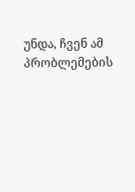უნდა, ჩვენ ამ პრობლემების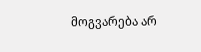მოგვარება არ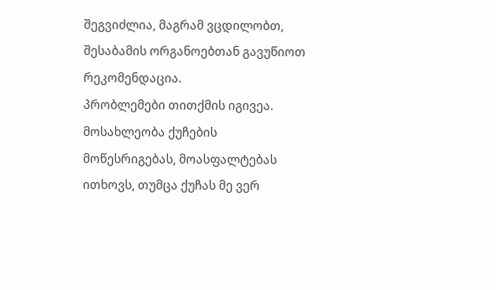შეგვიძლია, მაგრამ ვცდილობთ, შესაბამის ორგანოებთან გავუწიოთ რეკომენდაცია.
პრობლემები თითქმის იგივეა. მოსახლეობა ქუჩების მოწესრიგებას, მოასფალტებას ითხოვს, თუმცა ქუჩას მე ვერ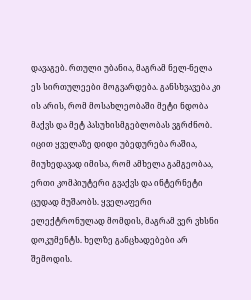დავაგებ. რთული უბანია, მაგრამ ნელ-ნელა ეს სირთულეები მოგვარდება. განსხვავება კი ის არის, რომ მოსახლეობაში მეტი ნდობა მაქვს და მეტ პასუხისმგებლობას ვგრძნობ.
იცით ყველაზე დიდი უბედურება რაშია, მიუხედავად იმისა, რომ ამხელა გამგეობაა, ერთი კომპიუტერი გვაქვს და ინტერნეტი ცუდად მუშაობს. ყველაფერი ელექტრონულად მომდის, მაგრამ ვერ ვხსნი დოკუმენტს. ხელზე განცხადებები არ შემოდის.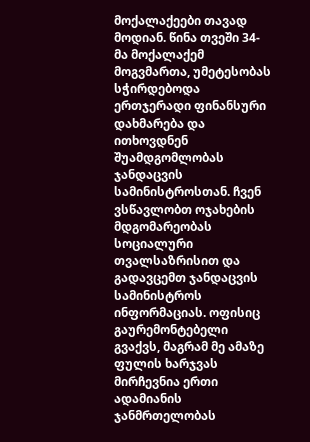მოქალაქეები თავად მოდიან. წინა თვეში 34-მა მოქალაქემ მოგვმართა, უმეტესობას სჭირდებოდა ერთჯერადი ფინანსური დახმარება და ითხოვდნენ შუამდგომლობას ჯანდაცვის სამინისტროსთან. ჩვენ ვსწავლობთ ოჯახების მდგომარეობას სოციალური თვალსაზრისით და გადავცემთ ჯანდაცვის სამინისტროს ინფორმაციას. ოფისიც გაურემონტებელი გვაქვს, მაგრამ მე ამაზე ფულის ხარჯვას მირჩევნია ერთი ადამიანის ჯანმრთელობას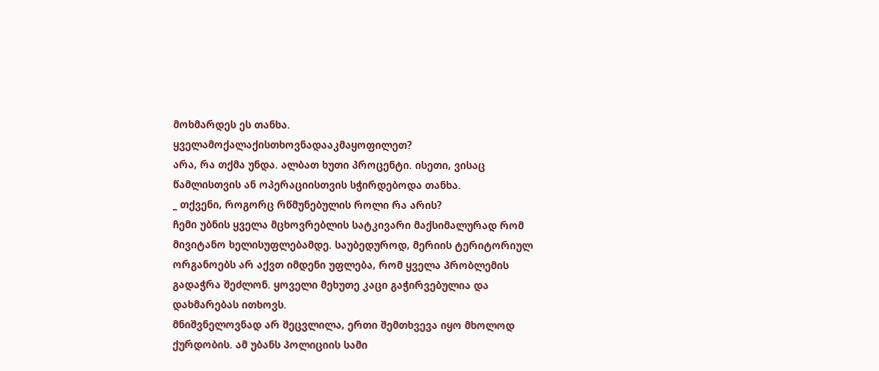მოხმარდეს ეს თანხა.
ყველამოქალაქისთხოვნადააკმაყოფილეთ?
არა, რა თქმა უნდა. ალბათ ხუთი პროცენტი. ისეთი, ვისაც წამლისთვის ან ოპერაციისთვის სჭირდებოდა თანხა.
_ თქვენი, როგორც რწმუნებულის როლი რა არის?
ჩემი უბნის ყველა მცხოვრებლის სატკივარი მაქსიმალურად რომ მივიტანო ხელისუფლებამდე. საუბედუროდ, მერიის ტერიტორიულ ორგანოებს არ აქვთ იმდენი უფლება, რომ ყველა პრობლემის გადაჭრა შეძლონ. ყოველი მეხუთე კაცი გაჭირვებულია და დახმარებას ითხოვს.
მნიშვნელოვნად არ შეცვლილა, ერთი შემთხვევა იყო მხოლოდ ქურდობის. ამ უბანს პოლიციის სამი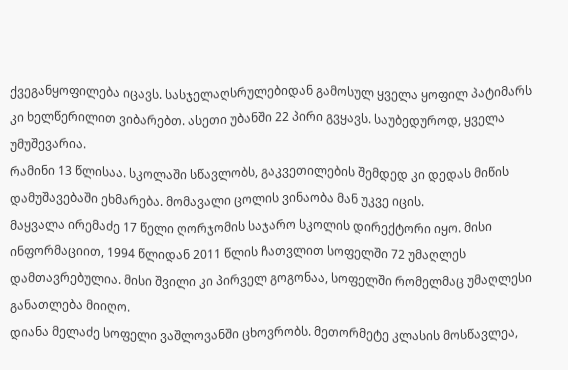ქვეგანყოფილება იცავს. სასჯელაღსრულებიდან გამოსულ ყველა ყოფილ პატიმარს კი ხელწერილით ვიბარებთ. ასეთი უბანში 22 პირი გვყავს. საუბედუროდ, ყველა უმუშევარია.
რამინი 13 წლისაა. სკოლაში სწავლობს, გაკვეთილების შემდედ კი დედას მიწის დამუშავებაში ეხმარება. მომავალი ცოლის ვინაობა მან უკვე იცის.
მაყვალა ირემაძე 17 წელი ღორჯომის საჯარო სკოლის დირექტორი იყო. მისი ინფორმაციით, 1994 წლიდან 2011 წლის ჩათვლით სოფელში 72 უმაღლეს დამთავრებულია. მისი შვილი კი პირველ გოგონაა, სოფელში რომელმაც უმაღლესი განათლება მიიღო.
დიანა მელაძე სოფელი ვაშლოვანში ცხოვრობს. მეთორმეტე კლასის მოსწავლეა,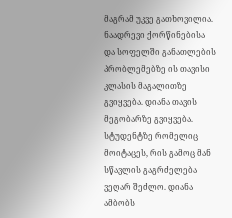მაგრამ უკვე გათხოვილია. ნაადრევი ქორწინებისა და სოფელში განათლების პრობლემებზე ის თავისი კლასის მაგალითზე გვიყვება. დიანა თავის მეგობარზე გვიყვება. სტუდენტზე რომელიც მოიტაცეს, რის გამოც მან სწავლის გაგრძელება ვეღარ შეძლო. დიანა ამბობს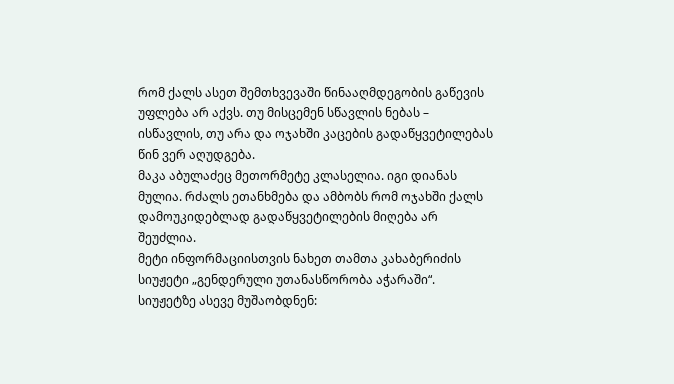რომ ქალს ასეთ შემთხვევაში წინააღმდეგობის გაწევის უფლება არ აქვს. თუ მისცემენ სწავლის ნებას – ისწავლის, თუ არა და ოჯახში კაცების გადაწყვეტილებას წინ ვერ აღუდგება.
მაკა აბულაძეც მეთორმეტე კლასელია. იგი დიანას მულია. რძალს ეთანხმება და ამბობს რომ ოჯახში ქალს დამოუკიდებლად გადაწყვეტილების მიღება არ შეუძლია.
მეტი ინფორმაციისთვის ნახეთ თამთა კახაბერიძის სიუჟეტი „გენდერული უთანასწორობა აჭარაში“.
სიუჟეტზე ასევე მუშაობდნენ: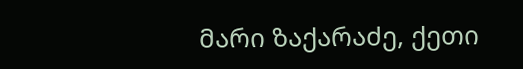მარი ზაქარაძე, ქეთი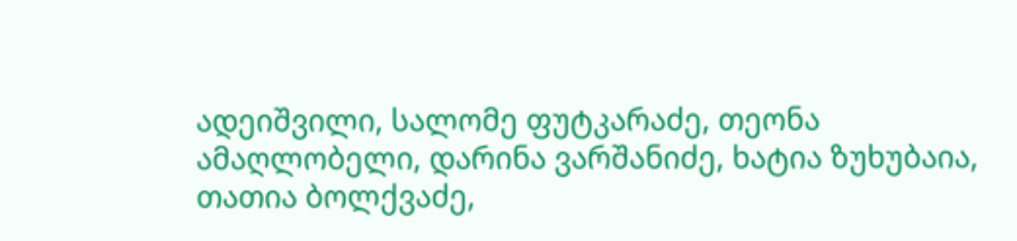ადეიშვილი, სალომე ფუტკარაძე, თეონა ამაღლობელი, დარინა ვარშანიძე, ხატია ზუხუბაია, თათია ბოლქვაძე,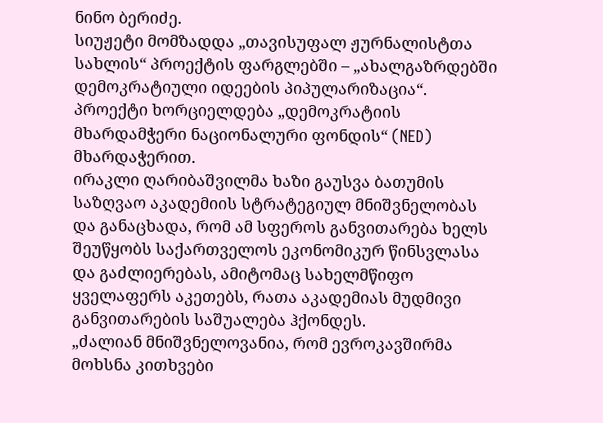ნინო ბერიძე.
სიუჟეტი მომზადდა „თავისუფალ ჟურნალისტთა სახლის“ პროექტის ფარგლებში – „ახალგაზრდებში დემოკრატიული იდეების პიპულარიზაცია“. პროექტი ხორციელდება „დემოკრატიის მხარდამჭერი ნაციონალური ფონდის“ (NED) მხარდაჭერით.
ირაკლი ღარიბაშვილმა ხაზი გაუსვა ბათუმის საზღვაო აკადემიის სტრატეგიულ მნიშვნელობას და განაცხადა, რომ ამ სფეროს განვითარება ხელს შეუწყობს საქართველოს ეკონომიკურ წინსვლასა და გაძლიერებას, ამიტომაც სახელმწიფო ყველაფერს აკეთებს, რათა აკადემიას მუდმივი განვითარების საშუალება ჰქონდეს.
„ძალიან მნიშვნელოვანია, რომ ევროკავშირმა მოხსნა კითხვები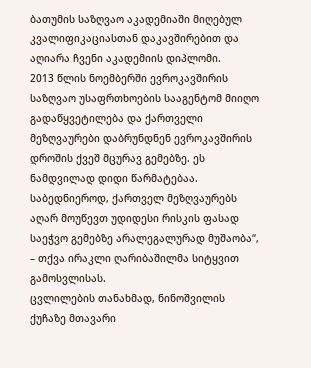ბათუმის საზღვაო აკადემიაში მიღებულ კვალიფიკაციასთან დაკავშირებით და აღიარა ჩვენი აკადემიის დიპლომი.
2013 წლის ნოემბერში ევროკავშირის საზღვაო უსაფრთხოების სააგენტომ მიიღო გადაწყვეტილება და ქართველი მეზღვაურები დაბრუნდნენ ევროკავშირის დროშის ქვეშ მცურავ გემებზე. ეს ნამდვილად დიდი წარმატებაა. საბედნიეროდ, ქართველ მეზღვაურებს აღარ მოუწევთ უდიდესი რისკის ფასად საეჭვო გემებზე არალეგალურად მუშაობა“, – თქვა ირაკლი ღარიბაშილმა სიტყვით გამოსვლისას.
ცვლილების თანახმად, ნინოშვილის ქუჩაზე მთავარი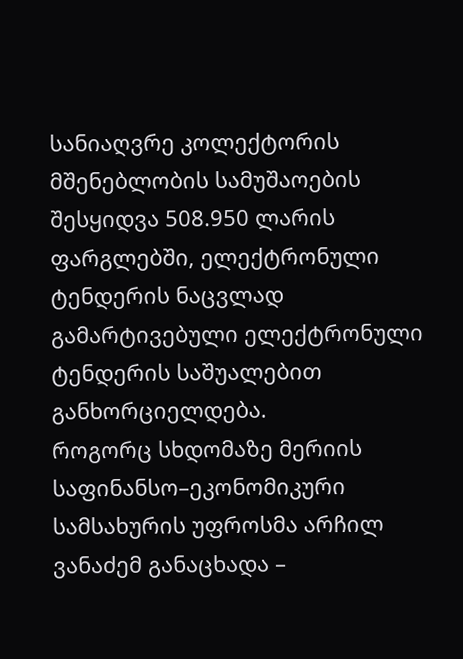სანიაღვრე კოლექტორის მშენებლობის სამუშაოების შესყიდვა 508.950 ლარის ფარგლებში, ელექტრონული ტენდერის ნაცვლად გამარტივებული ელექტრონული ტენდერის საშუალებით განხორციელდება.
როგორც სხდომაზე მერიის საფინანსო–ეკონომიკური სამსახურის უფროსმა არჩილ ვანაძემ განაცხადა –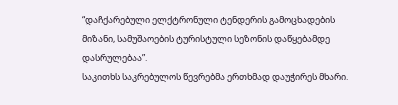“დაჩქარებული ელქტრონული ტენდერის გამოცხადების მიზანი, სამუშაოების ტურისტული სეზონის დაწყებამდე დასრულებაა”.
საკითხს საკრებულოს წევრებმა ერთხმად დაუჭირეს მხარი.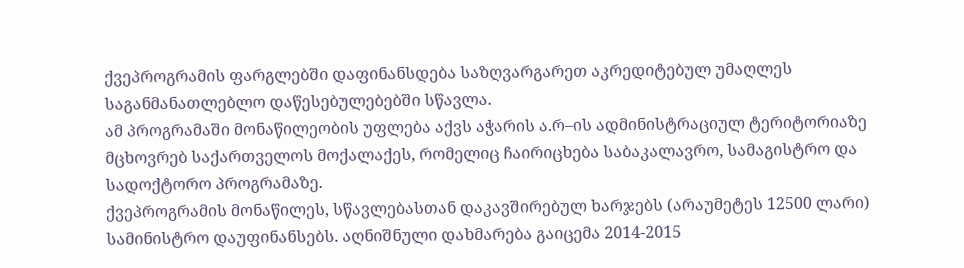ქვეპროგრამის ფარგლებში დაფინანსდება საზღვარგარეთ აკრედიტებულ უმაღლეს საგანმანათლებლო დაწესებულებებში სწავლა.
ამ პროგრამაში მონაწილეობის უფლება აქვს აჭარის ა.რ–ის ადმინისტრაციულ ტერიტორიაზე მცხოვრებ საქართველოს მოქალაქეს, რომელიც ჩაირიცხება საბაკალავრო, სამაგისტრო და სადოქტორო პროგრამაზე.
ქვეპროგრამის მონაწილეს, სწავლებასთან დაკავშირებულ ხარჯებს (არაუმეტეს 12500 ლარი) სამინისტრო დაუფინანსებს. აღნიშნული დახმარება გაიცემა 2014-2015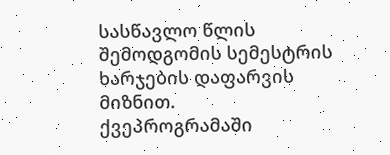სასწავლო წლის შემოდგომის სემესტრის ხარჯების დაფარვის მიზნით.
ქვეპროგრამაში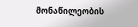მონაწილეობის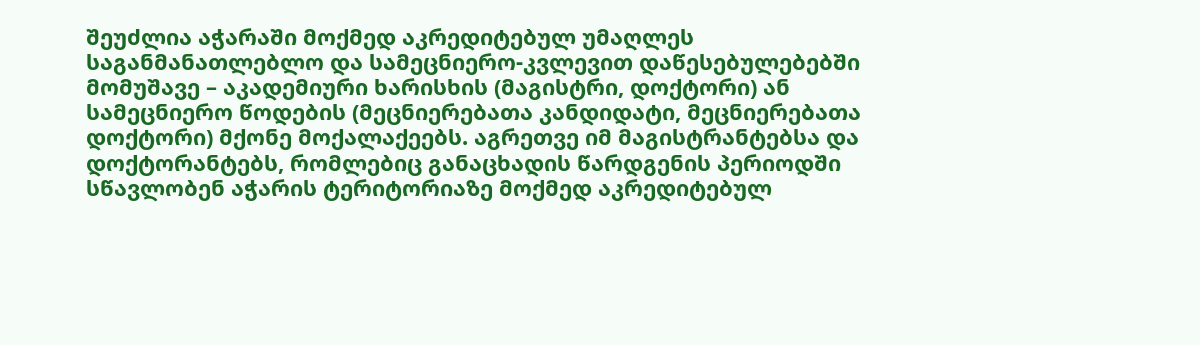შეუძლია აჭარაში მოქმედ აკრედიტებულ უმაღლეს საგანმანათლებლო და სამეცნიერო-კვლევით დაწესებულებებში მომუშავე – აკადემიური ხარისხის (მაგისტრი, დოქტორი) ან სამეცნიერო წოდების (მეცნიერებათა კანდიდატი, მეცნიერებათა დოქტორი) მქონე მოქალაქეებს. აგრეთვე იმ მაგისტრანტებსა და დოქტორანტებს, რომლებიც განაცხადის წარდგენის პერიოდში სწავლობენ აჭარის ტერიტორიაზე მოქმედ აკრედიტებულ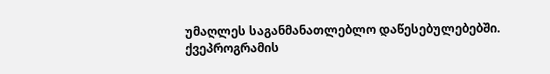უმაღლეს საგანმანათლებლო დაწესებულებებში.
ქვეპროგრამის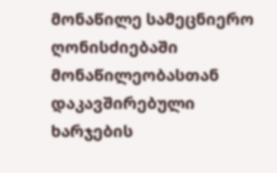მონაწილე სამეცნიერო ღონისძიებაში მონაწილეობასთან დაკავშირებული ხარჯების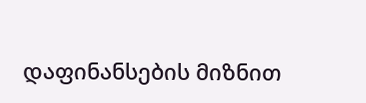დაფინანსების მიზნით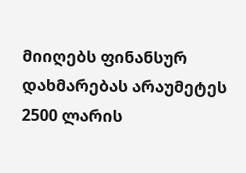მიიღებს ფინანსურ დახმარებას არაუმეტეს 2500 ლარის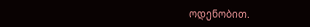ოდენობით.